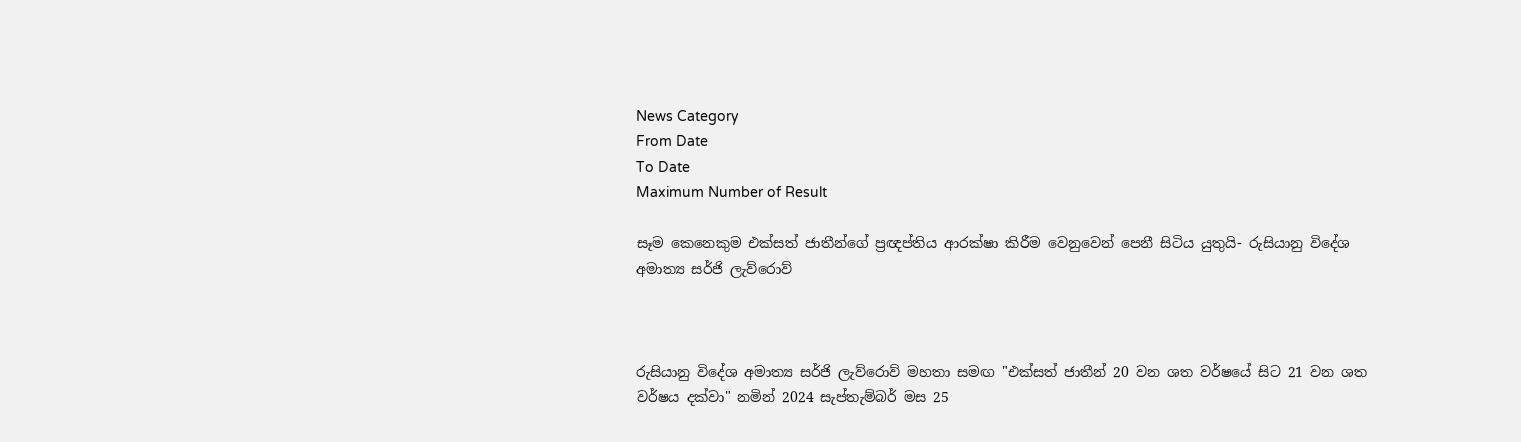News Category
From Date
To Date
Maximum Number of Result

සෑම කෙනෙකුම එක්සත් ජාතීන්ගේ ප්‍රඥප්තිය ආරක්ෂා කිරීම වෙනුවෙන් පෙනී සිටිය යුතුයි- රුසියානු විදේශ අමාත්‍ය සර්ජි ලැව්රොව්



රුසියානු විදේශ අමාත්‍ය සර්ජි ලැව්රොව් මහතා සමඟ "එක්සත් ජාතීන් 20 වන ශත වර්ෂයේ සිට 21 වන ශත වර්ෂය දක්වා" නමින් 2024 සැප්තැම්බර් මස 25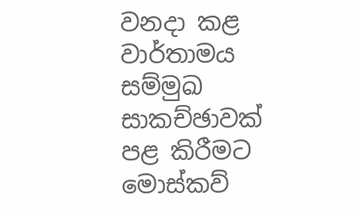වනදා කළ වාර්තාමය සම්මුඛ සාකච්ඡාවක් පළ කිරීමට මොස්කව්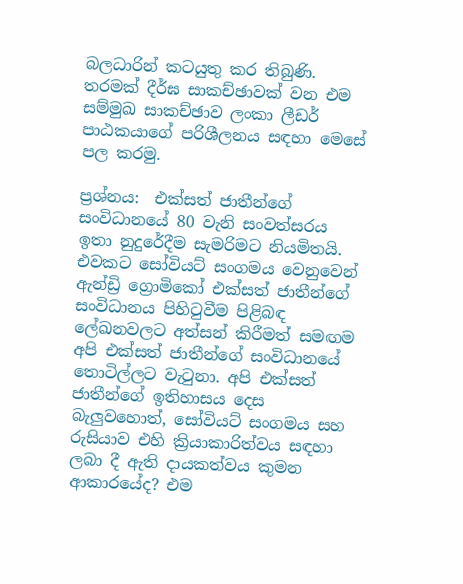බලධාරින් කටයුතු කර තිබුණි. තරමක් දීර්ඝ සාකච්ඡාවක් වන එම සම්මුඛ සාකච්ඡාව ලංකා ලීඩර් පාඨකයාගේ පරිශීලනය සඳහා මෙසේ පල කරමු.

ප්‍රශ්නය:  එක්සත් ජාතීන්ගේ සංවිධානයේ 80 වැනි සංවත්සරය ඉතා නුදුරේදීම සැමරිමට නියමිතයි. එවකට සෝවියට් සංගමය වෙනුවෙන් ඇන්ඩ්‍රි ග්‍රොමිකෝ එක්සත් ජාතීන්ගේ සංවිධානය පිහිටුවීම පිළිබඳ ලේඛනවලට අත්සන් කිරීමත් සමඟම අපි එක්සත් ජාතීන්ගේ සංවිධානයේ තොටිල්ලට වැටුනා. අපි එක්සත් ජාතීන්ගේ ඉතිහාසය දෙස බැලුවහොත්, සෝවියට් සංගමය සහ රුසියාව එහි ක්‍රියාකාරිත්වය සඳහා ලබා දී ඇති දායකත්වය කුමන ආකාරයේද? එම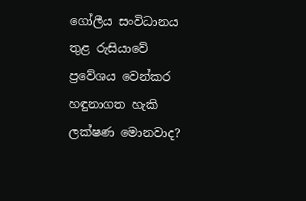ගෝලීය සංවිධානය තුළ රුසියාවේ ප්‍රවේශය වෙන්කර හඳුනාගත හැකි ලක්ෂණ මොනවාද?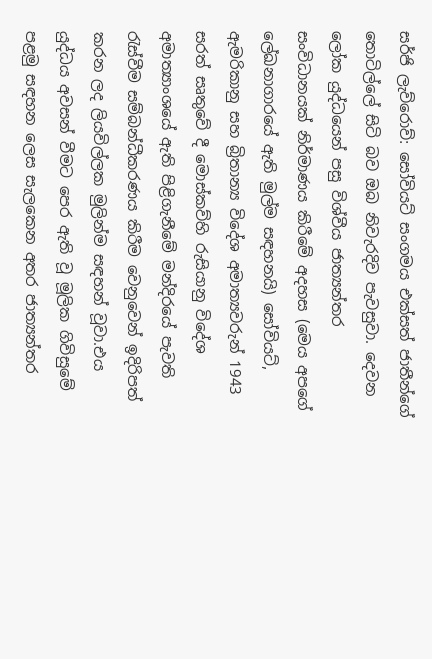සර්ජි ලැව්රොව්: සෝවියට් සංගමය එක්සත් ජාතීන්ගේ තොටිල්ලේ සිටි බව ඔබ නිවැරදිව පැවසුවා. දෙවන ලෝක යුද්ධයෙන් පසු විශ්වීය ජාත්‍යන්තර සංවිධානයක් නිර්මාණය කිරීමේ අදහස (මෙය අපගේ ලේඛනාගාරයේ ඇති මුල්ම සඳහනයි) සෝවියට්, ඇමරිකානු සහ බ්‍රිතාන්‍ය විදේශ අමාත්‍යවරුන් 1943 සරත් සෘතුවේ දී මොස්කව්හි රුසියානු විදේශ අමාත්‍යාංශයේ ඇති පිළිගැනීමේ මන්දිරයේ පැවති රැස්වීම සම්බන්ධීකරණය කිරීම වෙනුවෙන් ඉදිරිපත් කරන ලද ලියවිල්ලක මුලින්ම සඳහන් වූවා.එය යුද්ධය අවසන් වීමට පෙර ඇති වූ මූලික ගිවිසුමේ පළමු සඳහන ලෙස සැලකෙන අතර ජාත්‍යන්තර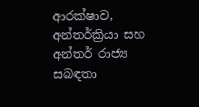ආරක්ෂාව, අන්තර්ක්‍රියා සහ අන්තර් රාජ්‍ය සබඳතා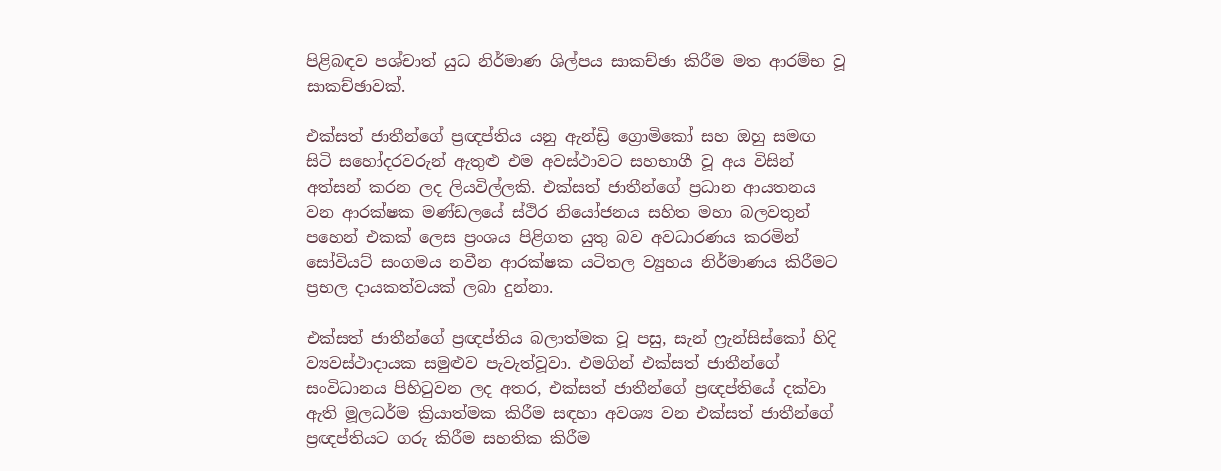පිළිබඳව පශ්චාත් යුධ නිර්මාණ ශිල්පය සාකච්ඡා කිරීම මත ආරම්භ වූ සාකච්ඡාවක්.

එක්සත් ජාතීන්ගේ ප්‍රඥප්තිය යනු ඇන්ඩ්‍රි ග්‍රොමිකෝ සහ ඔහු සමඟ සිටි සහෝදරවරුන් ඇතුළු එම අවස්ථාවට සහභාගී වූ අය විසින් අත්සන් කරන ලද ලියවිල්ලකි. එක්සත් ජාතීන්ගේ ප්‍රධාන ආයතනය වන ආරක්ෂක මණ්ඩලයේ ස්ථිර නියෝජනය සහිත මහා බලවතුන් පහෙන් එකක් ලෙස ප්‍රංශය පිළිගත යුතු බව අවධාරණය කරමින් සෝවියට් සංගමය නවීන ආරක්ෂක යටිතල ව්‍යුහය නිර්මාණය කිරීමට ප්‍රභල දායකත්වයක් ලබා දුන්නා.

එක්සත් ජාතීන්ගේ ප්‍රඥප්තිය බලාත්මක වූ පසු, සැන් ෆ්‍රැන්සිස්කෝ හිදි ව්‍යවස්ථාදායක සමුළුව පැවැත්වූවා. එමගින් එක්සත් ජාතීන්ගේ සංවිධානය පිහිටුවන ලද අතර, එක්සත් ජාතීන්ගේ ප්‍රඥප්තියේ දක්වා ඇති මූලධර්ම ක්‍රියාත්මක කිරීම සඳහා අවශ්‍ය වන එක්සත් ජාතීන්ගේ ප්‍රඥප්තියට ගරු කිරීම සහතික කිරීම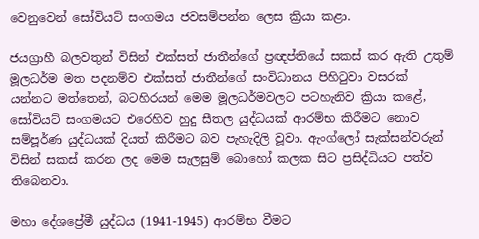වෙනුවෙන් සෝවියට් සංගමය ජවසම්පන්න ලෙස ක්‍රියා කළා.

ජයග්‍රාහී බලවතුන් විසින් එක්සත් ජාතීන්ගේ ප්‍රඥප්තියේ සකස් කර ඇති උතුම් මූලධර්ම මත පදනම්ව එක්සත් ජාතීන්ගේ සංවිධානය පිහිටුවා වසරක් යන්නට මත්තෙන්, බටහිරයන් මෙම මූලධර්මවලට පටහැනිව ක්‍රියා කළේ, සෝවියට් සංගමයට එරෙහිව හුදු සීතල යුද්ධයක් ආරම්භ කිරීමට නොව සම්පූර්ණ යුද්ධයක් දියත් කිරීමට බව පැහැදිලි වූවා. ඇංග්ලෝ සැක්සන්වරුන් විසින් සකස් කරන ලද මෙම සැලසුම් බොහෝ කලක සිට ප්‍රසිද්ධියට පත්ව තිබෙනවා.

මහා දේශප්‍රේමී යුද්ධය (1941-1945) ආරම්භ වීමට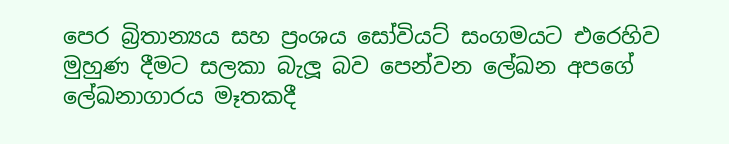පෙර බ්‍රිතාන්‍යය සහ ප්‍රංශය සෝවියට් සංගමයට එරෙහිව මුහුණ දීමට සලකා බැලූ බව පෙන්වන ලේඛන අපගේ ලේඛනාගාරය මෑතකදී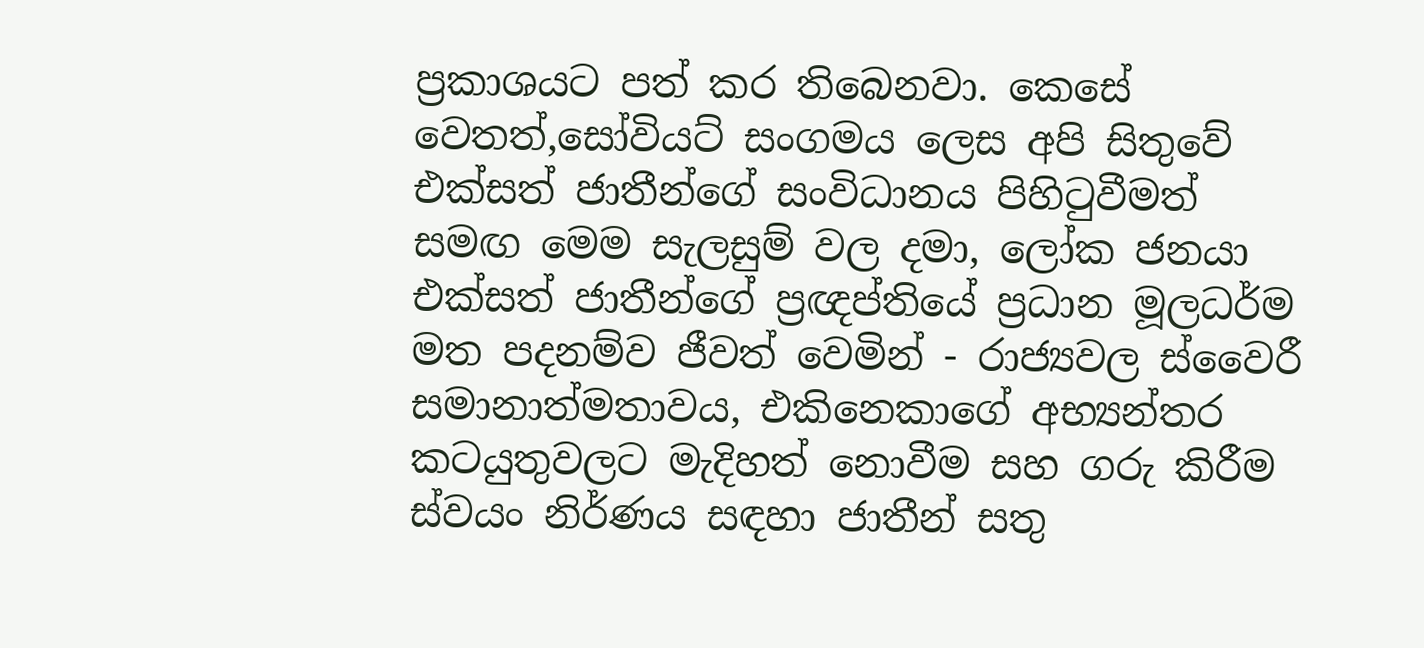ප්‍රකාශයට පත් කර තිබෙනවා. කෙසේ වෙතත්,සෝවියට් සංගමය ලෙස අපි සිතුවේ එක්සත් ජාතීන්ගේ සංවිධානය පිහිටුවීමත් සමඟ මෙම සැලසුම් වල දමා, ලෝක ජනයා එක්සත් ජාතීන්ගේ ප්‍රඥප්තියේ ප්‍රධාන මූලධර්ම මත පදනම්ව ජීවත් වෙමින් - රාජ්‍යවල ස්වෛරී සමානාත්මතාවය, එකිනෙකාගේ අභ්‍යන්තර කටයුතුවලට මැදිහත් නොවීම සහ ගරු කිරීම ස්වයං නිර්ණය සඳහා ජාතීන් සතු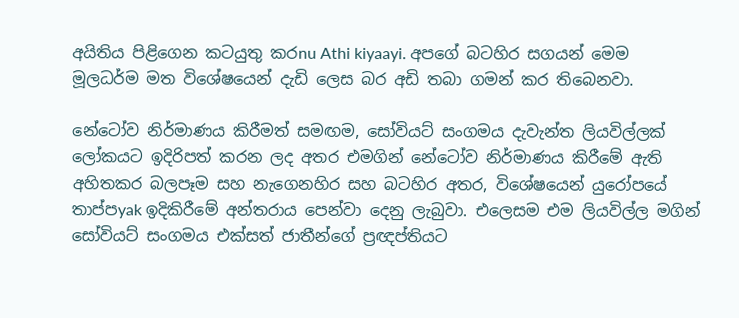අයිතිය පිළිගෙන කටයුතු කරnu Athi kiyaayi. අපගේ බටහිර සගයන් මෙම මූලධර්ම මත විශේෂයෙන් දැඩි ලෙස බර අඩි තබා ගමන් කර තිබෙනවා.

නේටෝව නිර්මාණය කිරීමත් සමඟම, සෝවියට් සංගමය දැවැන්ත ලියවිල්ලක් ලෝකයට ඉදිරිපත් කරන ලද අතර එමගින් නේටෝව නිර්මාණය කිරීමේ ඇති අහිතකර බලපෑම සහ නැගෙනහිර සහ බටහිර අතර, විශේෂයෙන් යුරෝපයේ තාප්පyak ඉදිකිරීමේ අන්තරාය පෙන්වා දෙනු ලැබුවා. එලෙසම එම ලියවිල්ල මගින් සෝවියට් සංගමය එක්සත් ජාතීන්ගේ ප්‍රඥප්තියට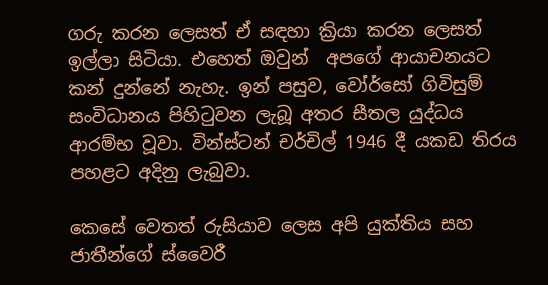ගරු කරන ලෙසත් ඒ සඳහා ක්‍රියා කරන ලෙසත් ඉල්ලා සිටියා. එහෙත් ඔවුන්  අපගේ ආයාචනයට කන් දුන්නේ නැහැ. ඉන් පසුව, වෝර්සෝ ගිවිසුම් සංවිධානය පිහිටුවන ලැබූ අතර සීතල යුද්ධය ආරම්භ වූවා. වින්ස්ටන් චර්චිල් 1946 දී යකඩ තිරය පහළට අදිනු ලැබුවා.

කෙසේ වෙතත් රුසියාව ලෙස අපි යුක්තිය සහ ජාතීන්ගේ ස්වෛරී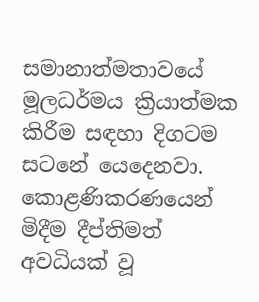සමානාත්මතාවයේ මූලධර්මය ක්‍රියාත්මක කිරීම සඳහා දිගටම සටනේ යෙදෙනවා. කොළණිකරණයෙන් මිදීම දීප්තිමත් අවධියක් වූ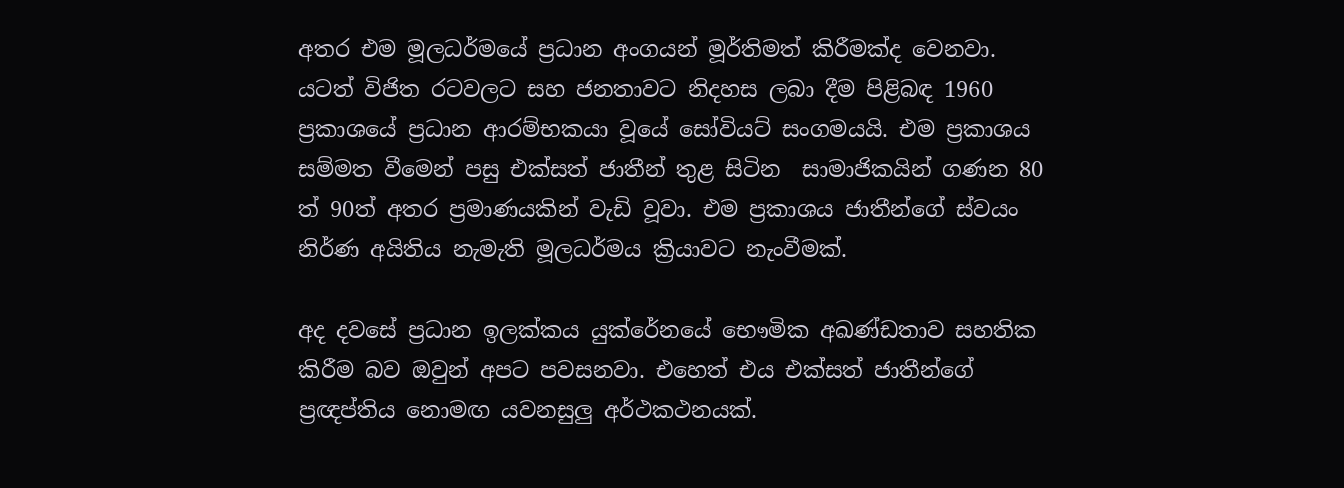අතර එම මූලධර්මයේ ප්‍රධාන අංගයන් මූර්තිමත් කිරීමක්ද වෙනවා. යටත් විජිත රටවලට සහ ජනතාවට නිදහස ලබා දීම පිළිබඳ 1960 ප්‍රකාශයේ ප්‍රධාන ආරම්භකයා වූයේ සෝවියට් සංගමයයි. එම ප්‍රකාශය සම්මත වීමෙන් පසු එක්සත් ජාතීන් තුළ සිටින  සාමාජිකයින් ගණන 80 ත් 90ත් අතර ප්‍රමාණයකින් වැඩි වූවා. එම ප්‍රකාශය ජාතීන්ගේ ස්වයං නිර්ණ අයිතිය නැමැති මූලධර්මය ක්‍රියාවට නැංවීමක්.

අද දවසේ ප්‍රධාන ඉලක්කය යුක්රේනයේ භෞමික අඛණ්ඩතාව සහතික කිරීම බව ඔවුන් අපට පවසනවා. එහෙත් එය එක්සත් ජාතීන්ගේ ප්‍රඥප්තිය නොමඟ යවනසුලු අර්ථකථනයක්.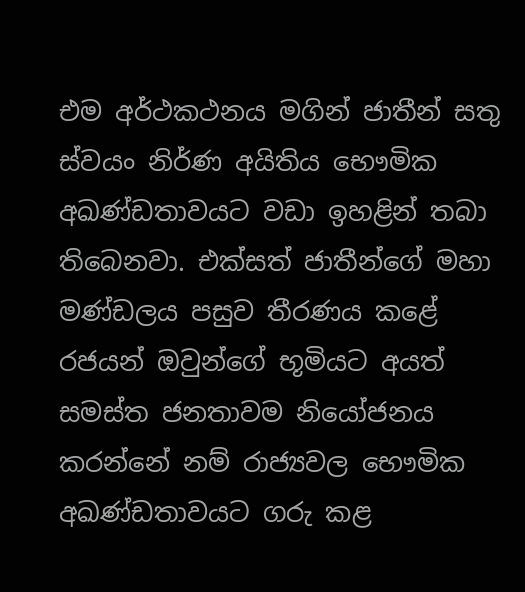එම අර්ථකථනය මගින් ජාතීන් සතු ස්වයං නිර්ණ අයිතිය භෞමික අඛණ්ඩතාවයට වඩා ඉහළින් තබා තිබෙනවා. එක්සත් ජාතීන්ගේ මහා මණ්ඩලය පසුව තීරණය කළේ රජයන් ඔවුන්ගේ භූමියට අයත් සමස්ත ජනතාවම නියෝජනය කරන්නේ නම් රාජ්‍යවල භෞමික අඛණ්ඩතාවයට ගරු කළ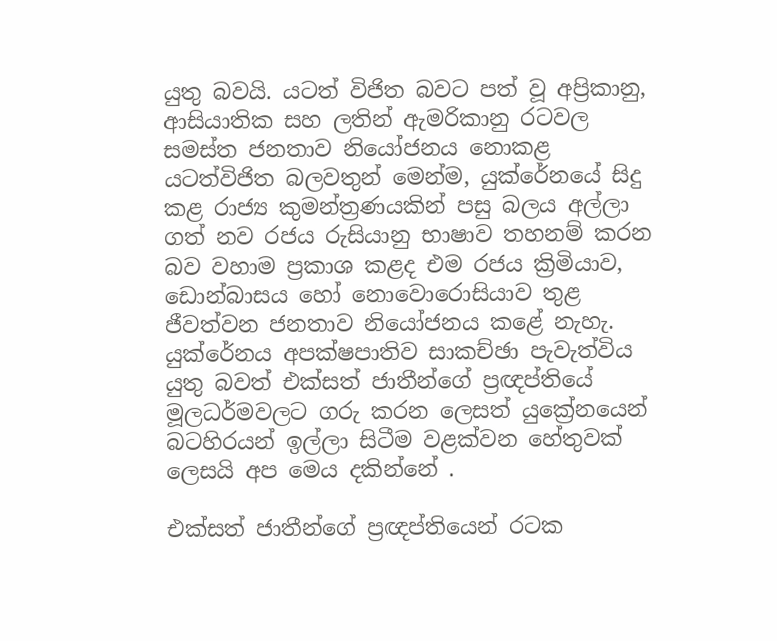යුතු බවයි. යටත් විජිත බවට පත් වූ අප්‍රිකානු, ආසියාතික සහ ලතින් ඇමරිකානු රටවල සමස්ත ජනතාව නියෝජනය නොකළ යටත්විජිත බලවතුන් මෙන්ම, යුක්රේනයේ සිදු කළ රාජ්‍ය කුමන්ත්‍රණයකින් පසු බලය අල්ලා ගත් නව රජය රුසියානු භාෂාව තහනම් කරන බව වහාම ප්‍රකාශ කළද එම රජය ක්‍රිමියාව, ඩොන්බාසය හෝ නොවොරොසියාව තුළ ජීවත්වන ජනතාව නියෝජනය කළේ නැහැ. යුක්රේනය අපක්ෂපාතිව සාකච්ඡා පැවැත්විය යුතු බවත් එක්සත් ජාතීන්ගේ ප්‍රඥප්තියේ මූලධර්මවලට ගරු කරන ලෙසත් යුක්‍රේනයෙන් බටහිරයන් ඉල්ලා සිටීම වළක්වන හේතුවක් ලෙසයි අප මෙය දකින්නේ .

එක්සත් ජාතීන්ගේ ප්‍රඥප්තියෙන් රටක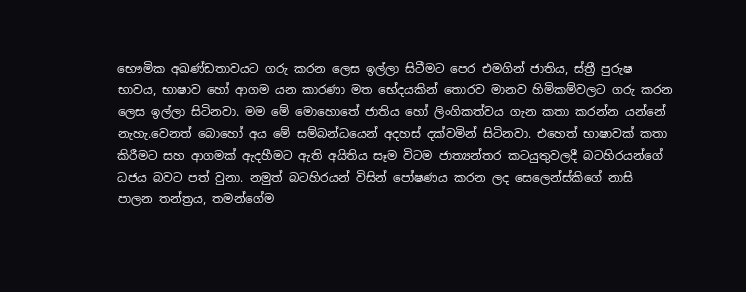භෞමික අඛණ්ඩතාවයට ගරු කරන ලෙස ඉල්ලා සිටීමට පෙර එමගින් ජාතිය, ස්ත්‍රී පුරුෂ භාවය, භාෂාව හෝ ආගම යන කාරණා මත භේදයකින් තොරව මානව හිමිකම්වලට ගරු කරන ලෙස ඉල්ලා සිටිනවා. මම මේ මොහොතේ ජාතිය හෝ ලිංගිකත්වය ගැන කතා කරන්න යන්නේ නැහැ.වෙනත් බොහෝ අය මේ සම්බන්ධයෙන් අදහස් දක්වමින් සිටිනවා. එහෙත් භාෂාවක් කතා කිරීමට සහ ආගමක් ඇදහීමට ඇති අයිතිය සෑම විටම ජාත්‍යන්තර කටයුතුවලදී බටහිරයන්ගේ ධජය බවට පත් වුනා. නමුත් බටහිරයන් විසින් පෝෂණය කරන ලද සෙලෙන්ස්කිගේ නාසි පාලන තන්ත්‍රය, තමන්ගේම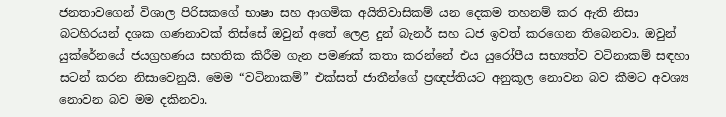ජනතාවගෙන් විශාල පිරිසකගේ භාෂා සහ ආගමික අයිතිවාසිකම් යන දෙකම තහනම් කර ඇති නිසා බටහිරයන් දශක ගණනාවක් තිස්සේ ඔවුන් අතේ ලෙළ දුන් බැනර් සහ ධජ ඉවත් කරගෙන තිබෙනවා. ඔවුන් යුක්රේනයේ ජයග්‍රහණය සහතික කිරීම ගැන පමණක් කතා කරන්නේ එය යුරෝපීය සභ්‍යත්ව වටිනාකම් සඳහා සටන් කරන නිසාවෙනුයි. මෙම “වටිනාකම්” එක්සත් ජාතීන්ගේ ප්‍රඥප්තියට අනුකූල නොවන බව කීමට අවශ්‍ය නොවන බව මම දකිනවා.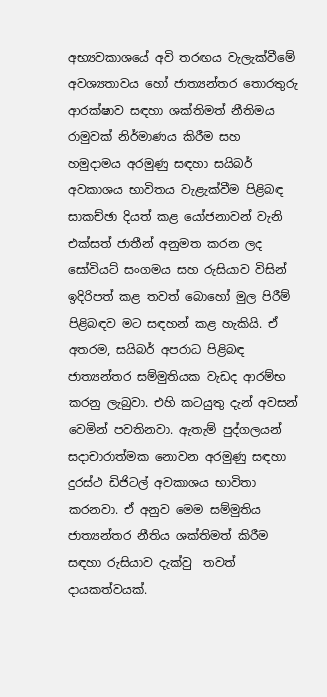අභ්‍යවකාශයේ අවි තරඟය වැලැක්වීමේ අවශ්‍යතාවය හෝ ජාත්‍යන්තර තොරතුරු ආරක්ෂාව සඳහා ශක්තිමත් නීතිමය රාමුවක් නිර්මාණය කිරීම සහ හමුදාමය අරමුණු සඳහා සයිබර් අවකාශය භාවිතය වැළැක්වීම පිළිබඳ සාකච්ඡා දියත් කළ යෝජනාවන් වැනි එක්සත් ජාතීන් අනුමත කරන ලද සෝවියට් සංගමය සහ රුසියාව විසින් ඉදිරිපත් කළ තවත් බොහෝ මුල පිරීම් පිළිබඳව මට සඳහන් කළ හැකියි. ඒ අතරම, සයිබර් අපරාධ පිළිබඳ ජාත්‍යන්තර සම්මුතියක වැඩද ආරම්භ කරනු ලැබුවා. එහි කටයුතු දැන් අවසන් වෙමින් පවතිනවා. ඇතැම් පුද්ගලයන් සදාචාරාත්මක නොවන අරමුණු සඳහා දුරස්ථ ඩිජිටල් අවකාශය භාවිතා කරනවා. ඒ අනුව මෙම සම්මුතිය ජාත්‍යන්තර නීතිය ශක්තිමත් කිරීම සඳහා රුසියාව දැක්වු  තවත් දායකත්වයක්.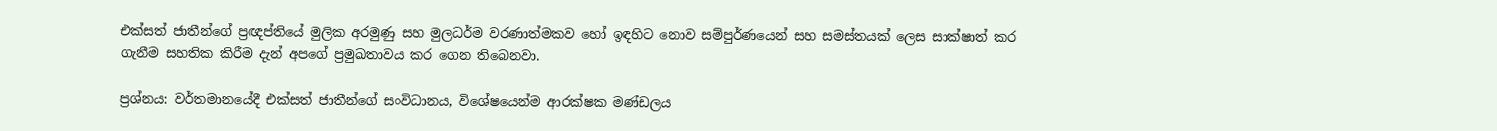එක්සත් ජාතීන්ගේ ප්‍රඥප්තියේ මුලික අරමුණු සහ මුලධර්ම වරණාත්මකව හෝ ඉඳහිට නොව සම්පුර්ණයෙන් සහ සමස්තයක් ලෙස සාක්ෂාත් කර ගැනීම සහතික කිරීම දැන් අපගේ ප්‍රමුඛතාවය කර ගෙන තිබෙනවා.

ප්‍රශ්නය: වර්තමානයේදී එක්සත් ජාතීන්ගේ සංවිධානය, විශේෂයෙන්ම ආරක්ෂක මණ්ඩලය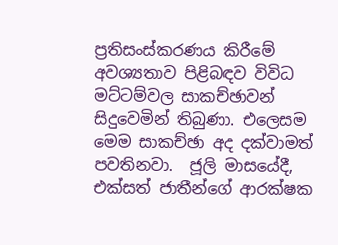ප්‍රතිසංස්කරණය කිරීමේ අවශ්‍යතාව පිළිබඳව විවිධ මට්ටම්වල සාකච්ඡාවන් සිදුවෙමින් තිබුණා. එලෙසම මෙම සාකච්ඡා අද දක්වාමත් පවතිනවා.  ජූලි මාසයේදී, එක්සත් ජාතීන්ගේ ආරක්ෂක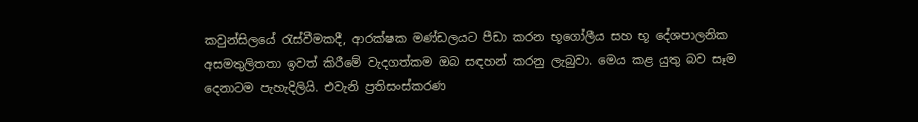කවුන්සිලයේ රැස්වීමකදී, ආරක්ෂක මණ්ඩලයට පීඩා කරන භූගෝලීය සහ භූ දේශපාලනික අසමතුලිතතා ඉවත් කිරීමේ වැදගත්කම ඔබ සඳහන් කරනු ලැබුවා. මෙය කළ යුතු බව සෑම දෙනාටම පැහැදිලියි. එවැනි ප්‍රතිසංස්කරණ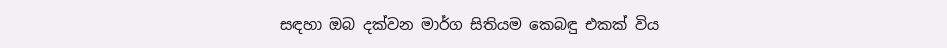සඳහා ඔබ දක්වන මාර්ග සිතියම කෙබඳු එකක් විය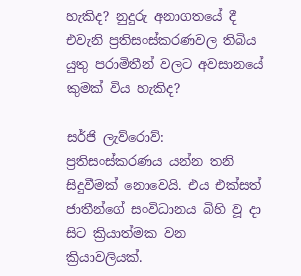හැකිද? නුදුරු අනාගතයේ දී එවැනි ප්‍රතිසංස්කරණවල තිබිය යුතු පරාමිතීන් වලට අවසානයේ කුමක් විය හැකිද?

සර්ජි ලැව්රොව්: ප්‍රතිසංස්කරණය යන්න තනි සිදුවීමක් නොවෙයි. එය එක්සත් ජාතීන්ගේ සංවිධානය බිහි වූ දා සිට ක්‍රියාත්මක වන ක්‍රියාවලියක්.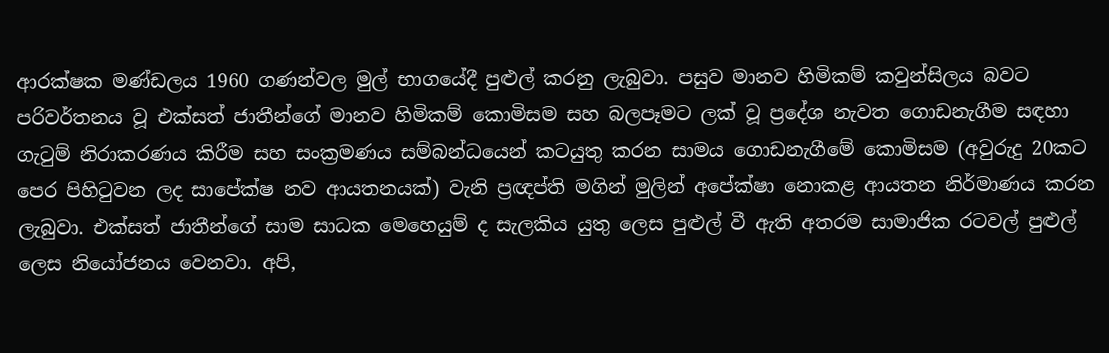ආරක්ෂක මණ්ඩලය 1960 ගණන්වල මුල් භාගයේදී පුළුල් කරනු ලැබුවා. පසුව මානව හිමිකම් කවුන්සිලය බවට පරිවර්තනය වූ එක්සත් ජාතීන්ගේ මානව හිමිකම් කොමිසම සහ බලපෑමට ලක් වූ ප්‍රදේශ නැවත ගොඩනැගීම සඳහා ගැටුම් නිරාකරණය කිරීම සහ සංක්‍රමණය සම්බන්ධයෙන් කටයුතු කරන සාමය ගොඩනැගීමේ කොමිසම (අවුරුදු 20කට පෙර පිහිටුවන ලද සාපේක්ෂ නව ආයතනයක්) වැනි ප්‍රඥප්ති මගින් මුලින් අපේක්ෂා නොකළ ආයතන නිර්මාණය කරන ලැබුවා. එක්සත් ජාතීන්ගේ සාම සාධක මෙහෙයුම් ද සැලකිය යුතු ලෙස පුළුල් වී ඇති අතරම සාමාජික රටවල් පුළුල් ලෙස නියෝජනය වෙනවා. අපි,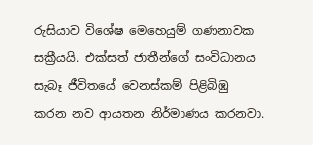රුසියාව විශේෂ මෙහෙයුම් ගණනාවක සක්‍රීයයි. එක්සත් ජාතීන්ගේ සංවිධානය සැබෑ ජීවිතයේ වෙනස්කම් පිළිබිඹු කරන නව ආයතන නිර්මාණය කරනවා.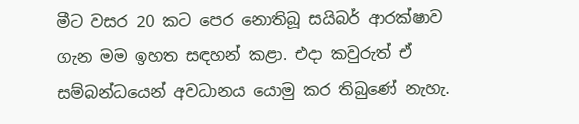මීට වසර 20 කට පෙර නොතිබූ සයිබර් ආරක්ෂාව ගැන මම ඉහත සඳහන් කළා. එදා කවුරුත් ඒ සම්බන්ධයෙන් අවධානය යොමු කර තිබුණේ නැහැ.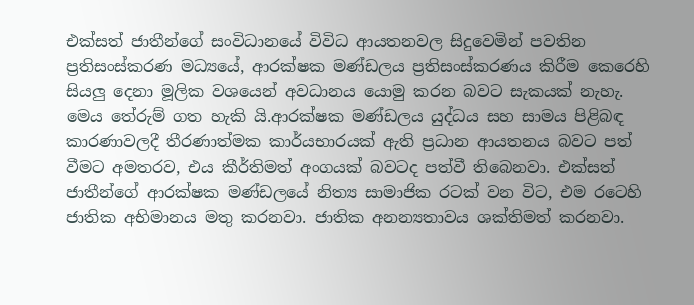එක්සත් ජාතීන්ගේ සංවිධානයේ විවිධ ආයතනවල සිදුවෙමින් පවතින ප්‍රතිසංස්කරණ මධ්‍යයේ, ආරක්ෂක මණ්ඩලය ප්‍රතිසංස්කරණය කිරීම කෙරෙහි සියලු දෙනා මූලික වශයෙන් අවධානය යොමු කරන බවට සැකයක් නැහැ. මෙය තේරුම් ගත හැකි යි.ආරක්ෂක මණ්ඩලය යුද්ධය සහ සාමය පිළිබඳ කාරණාවලදී තීරණාත්මක කාර්යභාරයක් ඇති ප්‍රධාන ආයතනය බවට පත් වීමට අමතරව, එය කීර්තිමත් අංගයක් බවටද පත්වී තිබෙනවා. එක්සත් ජාතීන්ගේ ආරක්ෂක මණ්ඩලයේ නිත්‍ය සාමාජික රටක් වන විට, එම රටෙහි ජාතික අභිමානය මතු කරනවා. ජාතික අනන්‍යතාවය ශක්තිමත් කරනවා.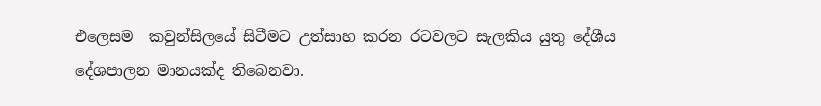එලෙසම  කවුන්සිලයේ සිටීමට උත්සාහ කරන රටවලට සැලකිය යුතු දේශීය දේශපාලන මානයක්ද තිබෙනවා.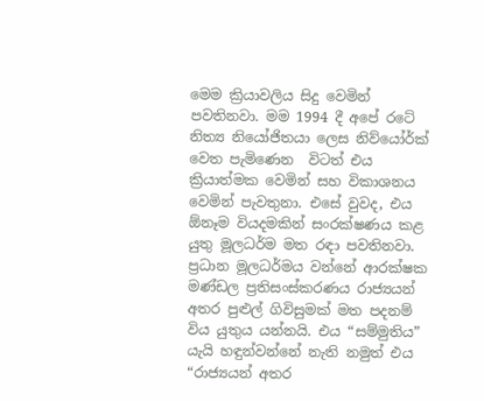මෙම ක්‍රියාවලිය සිදු වෙමින් පවතිනවා. මම 1994 දී අපේ රටේ නිත්‍ය නියෝජිතයා ලෙස නිව්යෝර්ක් වෙත පැමිණෙන  විටත් එය ක්‍රියාත්මක වෙමින් සහ විකාශනය වෙමින් පැවතුනා. එසේ වුවද, එය ඕනෑම වියදමකින් සංරක්ෂණය කළ යුතු මූලධර්ම මත රඳා පවතිනවා. ප්‍රධාන මූලධර්මය වන්නේ ආරක්ෂක මණ්ඩල ප්‍රතිසංස්කරණය රාජ්‍යයන් අතර පුළුල් ගිවිසුමක් මත පදනම් විය යුතුය යන්නයි. එය “සම්මුතිය” යැයි හඳුන්වන්නේ නැති නමුත් එය “රාජ්‍යයන් අතර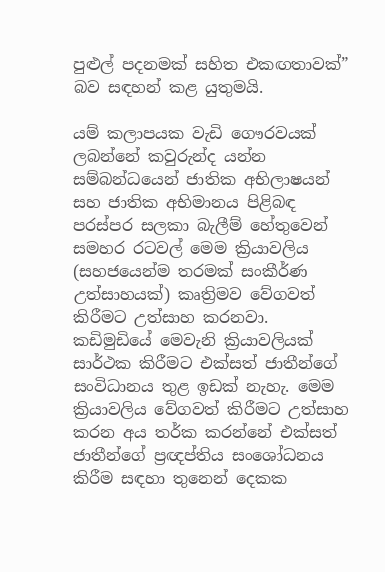පුළුල් පදනමක් සහිත එකඟතාවක්” බව සඳහන් කළ යුතුමයි.

යම් කලාපයක වැඩි ගෞරවයක් ලබන්නේ කවුරුන්ද යන්න සම්බන්ධයෙන් ජාතික අභිලාෂයන් සහ ජාතික අභිමානය පිළිබඳ පරස්පර සලකා බැලීම් හේතුවෙන් සමහර රටවල් මෙම ක්‍රියාවලිය (සහජයෙන්ම තරමක් සංකීර්ණ උත්සාහයක්) කෘත්‍රිමව වේගවත් කිරීමට උත්සාහ කරනවා. කඩිමුඩියේ මෙවැනි ක්‍රියාවලියක් සාර්ථක කිරීමට එක්සත් ජාතීන්ගේ සංවිධානය තුළ ඉඩක් නැහැ. මෙම ක්‍රියාවලිය වේගවත් කිරීමට උත්සාහ කරන අය තර්ක කරන්නේ එක්සත් ජාතීන්ගේ ප්‍රඥප්තිය සංශෝධනය කිරීම සඳහා තුනෙන් දෙකක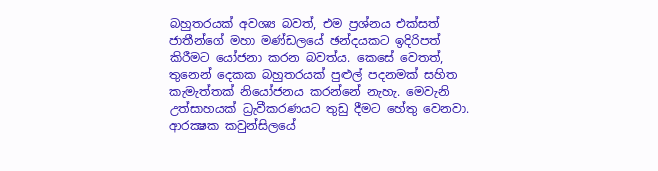බහුතරයක් අවශ්‍ය බවත්, එම ප්‍රශ්නය එක්සත් ජාතීන්ගේ මහා මණ්ඩලයේ ඡන්දයකට ඉදිරිපත් කිරීමට යෝජනා කරන බවත්ය. කෙසේ වෙතත්, තුනෙන් දෙකක බහුතරයක් පුළුල් පදනමක් සහිත කැමැත්තක් නියෝජනය කරන්නේ නැහැ. මෙවැනි උත්සාහයක් ධ්‍රැවීකරණයට තුඩු දීමට හේතු වෙනවා. ආරක්‍ෂක කවුන්සිලයේ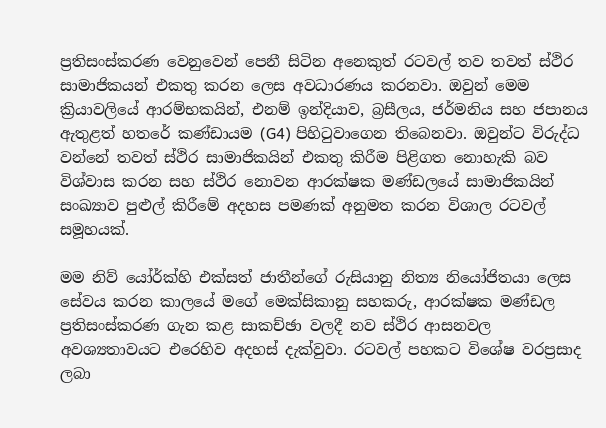ප්‍රතිසංස්කරණ වෙනුවෙන් පෙනී සිටින අනෙකුත් රටවල් තව තවත් ස්ථිර සාමාජිකයන් එකතු කරන ලෙස අවධාරණය කරනවා. ඔවුන් මෙම ක්‍රියාවලියේ ආරම්භකයින්, එනම් ඉන්දියාව, බ්‍රසීලය, ජර්මනිය සහ ජපානය ඇතුළත් හතරේ කණ්ඩායම (G4) පිහිටුවාගෙන තිබෙනවා. ඔවුන්ට විරුද්ධ වන්නේ තවත් ස්ථිර සාමාජිකයින් එකතු කිරීම පිළිගත නොහැකි බව විශ්වාස කරන සහ ස්ථිර නොවන ආරක්ෂක මණ්ඩලයේ සාමාජිකයින් සංඛ්‍යාව පුළුල් කිරීමේ අදහස පමණක් අනුමත කරන විශාල රටවල් සමූහයක්.

මම නිව් යෝර්ක්හි එක්සත් ජාතීන්ගේ රුසියානු නිත්‍ය නියෝජිතයා ලෙස සේවය කරන කාලයේ මගේ මෙක්සිකානු සහකරු, ආරක්ෂක මණ්ඩල ප්‍රතිසංස්කරණ ගැන කළ සාකච්ඡා වලදී නව ස්ථිර ආසනවල අවශ්‍යතාවයට එරෙහිව අදහස් දැක්වුවා. රටවල් පහකට විශේෂ වරප්‍රසාද ලබා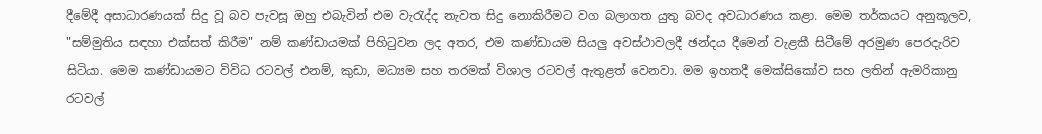දීමේදී අසාධාරණයක් සිදු වූ බව පැවසූ ඔහු එබැවින් එම වැරැද්ද නැවත සිදු නොකිරීමට වග බලාගත යුතු බවද අවධාරණය කළා. මෙම තර්කයට අනුකූලව, "සම්මුතිය සඳහා එක්සත් කිරීම" නම් කණ්ඩායමක් පිහිටුවන ලද අතර, එම කණ්ඩායම සියලු අවස්ථාවලදී ඡන්දය දීමෙන් වැළකී සිටීමේ අරමුණ පෙරදැරිව සිටියා. මෙම කණ්ඩායමට විවිධ රටවල් එනම්, කුඩා, මධ්‍යම සහ තරමක් විශාල රටවල් ඇතුළත් වෙනවා. මම ඉහතදී මෙක්සිකෝව සහ ලතින් ඇමරිකානු රටවල්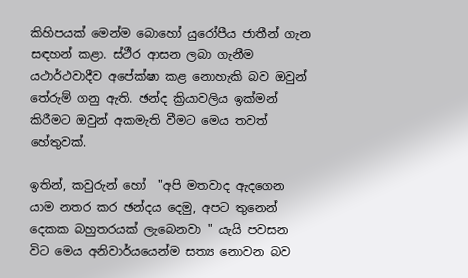කිහිපයක් මෙන්ම බොහෝ යුරෝපීය ජාතීන් ගැන සඳහන් කළා. ස්ථීර ආසන ලබා ගැනීම යථාර්ථවාදීව අපේක්ෂා කළ නොහැකි බව ඔවුන් තේරුම් ගනු ඇති. ඡන්ද ක්‍රියාවලිය ඉක්මන් කිරීමට ඔවුන් අකමැති වීමට මෙය තවත් හේතුවක්.

ඉතින්, කවුරුන් හෝ  "අපි මතවාද ඇදගෙන යාම නතර කර ඡන්දය දෙමු, අපට තුනෙන් දෙකක බහුතරයක් ලැබෙනවා " යැයි පවසන විට මෙය අනිවාර්යයෙන්ම සත්‍ය නොවන බව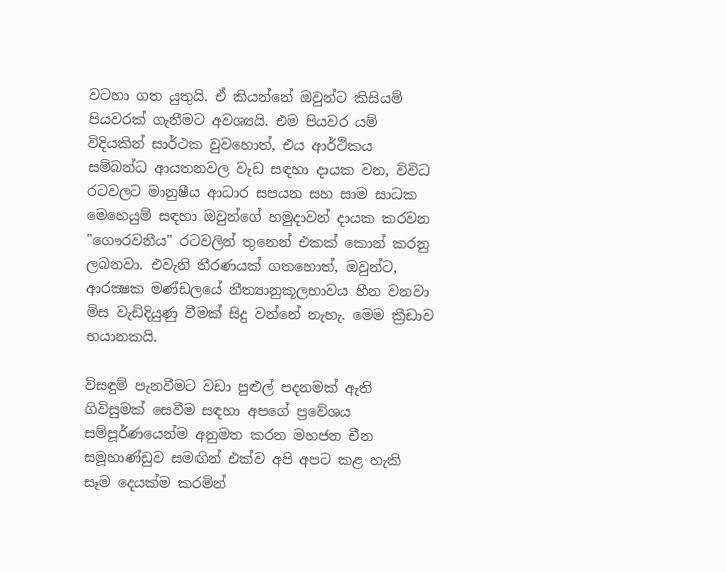වටහා ගත යුතුයි. ඒ කියන්නේ ඔවුන්ට කිසියම් පියවරක් ගැනීමට අවශ්‍යයි. එම පියවර යම් විදියකින් සාර්ථක වුවහොත්, එය ආර්ථිකය සම්බන්ධ ආයතනවල වැඩ සඳහා දායක වන, විවිධ රටවලට මානුෂීය ආධාර සපයන සහ සාම සාධක මෙහෙයුම් සඳහා ඔවුන්ගේ හමුදාවන් දායක කරවන "ගෞරවනීය" රටවලින් තුනෙන් එකක් කොන් කරනු ලබනවා. එවැනි තීරණයක් ගතහොත්, ඔවුන්ට, ආරක්‍ෂක මණ්ඩලයේ නීත්‍යානුකූලභාවය හීන වනවා මිස වැඩිදියුණු වීමක් සිදු වන්නේ නැහැ. මෙම ක්‍රීඩාව භයානකයි.

විසඳුම් පැනවීමට වඩා පුළුල් පදනමක් ඇති ගිවිසුමක් සෙවීම සඳහා අපගේ ප්‍රවේශය සම්පූර්ණයෙන්ම අනුමත කරන මහජන චීන සමූහාණ්ඩුව සමඟින් එක්ව අපි අපට කළ හැකි සෑම දෙයක්ම කරමින්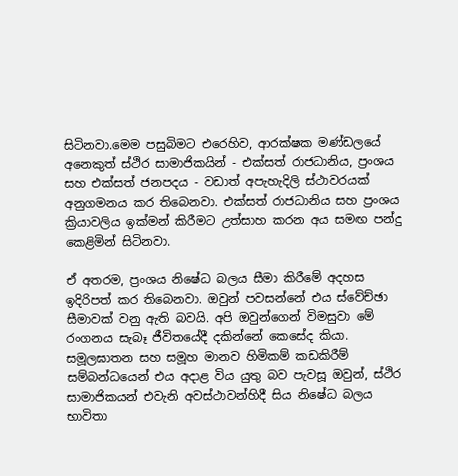සිටිනවා.මෙම පසුබිමට එරෙහිව, ආරක්ෂක මණ්ඩලයේ අනෙකුත් ස්ථිර සාමාජිකයින් - එක්සත් රාජධානිය, ප්‍රංශය සහ එක්සත් ජනපදය - වඩාත් අපැහැදිලි ස්ථාවරයක් අනුගමනය කර තිබෙනවා. එක්සත් රාජධානිය සහ ප්‍රංශය ක්‍රියාවලිය ඉක්මන් කිරීමට උත්සාහ කරන අය සමඟ පන්දු කෙළිමින් සිටිනවා.

ඒ අතරම, ප්‍රංශය නිෂේධ බලය සීමා කිරීමේ අදහස ඉදිරිපත් කර තිබෙනවා. ඔවුන් පවසන්නේ එය ස්වේච්ඡා සීමාවක් වනු ඇති බවයි. අපි ඔවුන්ගෙන් විමසුවා මේ රංගනය සැබෑ ජීවිතයේදී දකින්නේ කෙසේද කියා. සමූලඝාතන සහ සමූහ මානව හිමිකම් කඩකිරීම් සම්බන්ධයෙන් එය අදාළ විය යුතු බව පැවසූ ඔවුන්, ස්ථිර සාමාජිකයන් එවැනි අවස්ථාවන්හිදී සිය නිෂේධ බලය භාවිතා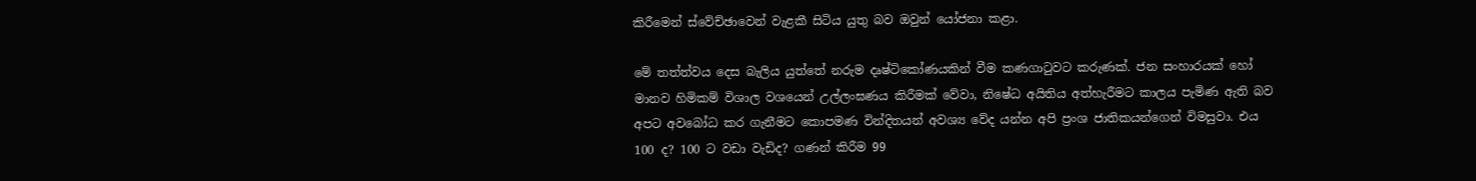කිරීමෙන් ස්වේච්ඡාවෙන් වැළකී සිටිය යුතු බව ඔවුන් යෝජනා කළා.

මේ තත්ත්වය දෙස බැලිය යුත්තේ නරුම දෘෂ්ටිකෝණයකින් වීම කණගාටුවට කරුණක්. ජන සංහාරයක් හෝ මානව හිමිකම් විශාල වශයෙන් උල්ලංඝණය කිරීමක් වේවා, නිෂේධ අයිතිය අත්හැරීමට කාලය පැමිණ ඇති බව අපට අවබෝධ කර ගැනීමට කොපමණ වින්දිතයන් අවශ්‍ය වේද යන්න අපි ප්‍රංශ ජාතිකයන්ගෙන් විමසුවා. එය 100 ද? 100 ට වඩා වැඩිද? ගණන් කිරීම 99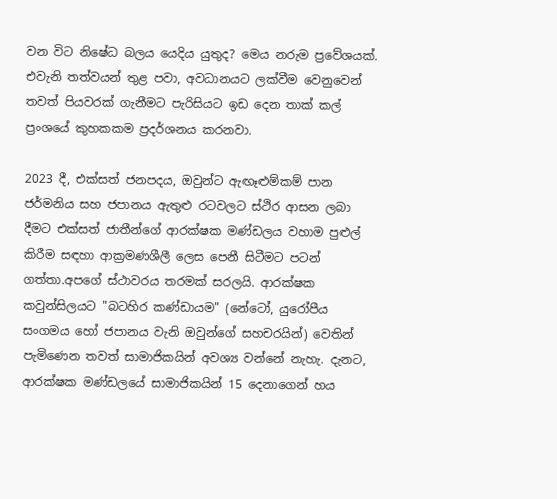වන විට නිෂේධ බලය යෙදිය යුතුද? මෙය නරුම ප්‍රවේශයක්. එවැනි තත්වයන් තුළ පවා, අවධානයට ලක්වීම වෙනුවෙන් තවත් පියවරක් ගැනීමට පැරිසියට ඉඩ දෙන තාක් කල් ප්‍රංශයේ කුහකකම ප්‍රදර්ශනය කරනවා.

2023 දී, එක්සත් ජනපදය, ඔවුන්ට ඇඟෑළුම්කම් පාන ජර්මනිය සහ ජපානය ඇතුළු රටවලට ස්ථිර ආසන ලබා දීමට එක්සත් ජාතීන්ගේ ආරක්ෂක මණ්ඩලය වහාම පුළුල් කිරීම සඳහා ආක්‍රමණශීලී ලෙස පෙනී සිටීමට පටන් ගත්තා.අපගේ ස්ථාවරය තරමක් සරලයි. ආරක්ෂක කවුන්සිලයට "බටහිර කණ්ඩායම" (නේටෝ, යුරෝපීය සංගමය හෝ ජපානය වැනි ඔවුන්ගේ සහචරයින්) වෙතින් පැමිණෙන තවත් සාමාජිකයින් අවශ්‍ය වන්නේ නැහැ. දැනට, ආරක්ෂක මණ්ඩලයේ සාමාජිකයින් 15 දෙනාගෙන් හය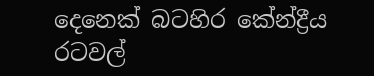දෙනෙක් බටහිර කේන්ද්‍රීය රටවල්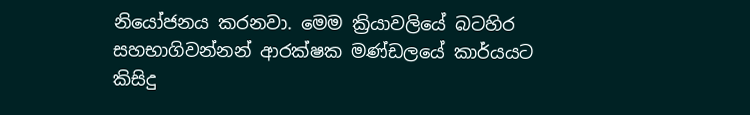නියෝජනය කරනවා. මෙම ක්‍රියාවලියේ බටහිර සහභාගිවන්නන් ආරක්ෂක මණ්ඩලයේ කාර්යයට කිසිදු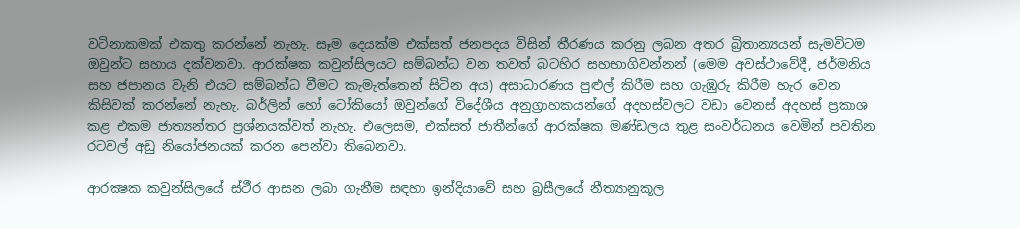වටිනාකමක් එකතු කරන්නේ නැහැ. සෑම දෙයක්ම එක්සත් ජනපදය විසින් තීරණය කරනු ලබන අතර බ්‍රිතාන්‍යයන් සැමවිටම ඔවුන්ට සහාය දක්වනවා. ආරක්ෂක කවුන්සිලයට සම්බන්ධ වන තවත් බටහිර සහභාගිවන්නන් (මෙම අවස්ථාවේදී, ජර්මනිය සහ ජපානය වැනි එයට සම්බන්ධ වීමට කැමැත්තෙන් සිටින අය) අසාධාරණය පුළුල් කිරීම සහ ගැඹුරු කිරීම හැර වෙන කිසිවක් කරන්නේ නැහැ. බර්ලින් හෝ ටෝකියෝ ඔවුන්ගේ විදේශීය අනුග්‍රාහකයන්ගේ අදහස්වලට වඩා වෙනස් අදහස් ප්‍රකාශ කළ එකම ජාත්‍යන්තර ප්‍රශ්නයක්වත් නැහැ. එලෙසම, එක්සත් ජාතීන්ගේ ආරක්ෂක මණ්ඩලය තුළ සංවර්ධනය වෙමින් පවතින රටවල් අඩු නියෝජනයක් කරන පෙන්වා තිබෙනවා.

ආරක්‍ෂක කවුන්සිලයේ ස්ථීර ආසන ලබා ගැනීම සඳහා ඉන්දියාවේ සහ බ්‍රසීලයේ නීත්‍යානුකූල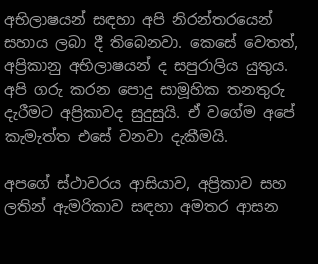අභිලාෂයන් සඳහා අපි නිරන්තරයෙන් සහාය ලබා දී තිබෙනවා. කෙසේ වෙතත්, අප්‍රිකානු අභිලාෂයන් ද සපුරාලිය යුතුය. අපි ගරු කරන පොදු සාමූහික තනතුරු දැරීමට අප්‍රිකාවද සුදුසුයි. ඒ වගේම අපේ කැමැත්ත එසේ වනවා දැකීමයි.

අපගේ ස්ථාවරය ආසියාව, අප්‍රිකාව සහ ලතින් ඇමරිකාව සඳහා අමතර ආසන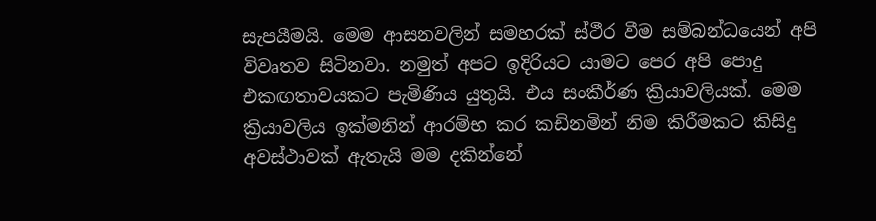සැපයීමයි. මෙම ආසනවලින් සමහරක් ස්ථීර වීම සම්බන්ධයෙන් අපි විවෘතව සිටිනවා. නමුත් අපට ඉදිරියට යාමට පෙර අපි පොදු එකඟතාවයකට පැමිණිය යුතුයි. එය සංකීර්ණ ක්‍රියාවලියක්. මෙම ක්‍රියාවලිය ඉක්මනින් ආරම්භ කර කඩිනමින් නිම කිරීමකට කිසිදු අවස්ථාවක් ඇතැයි මම දකින්නේ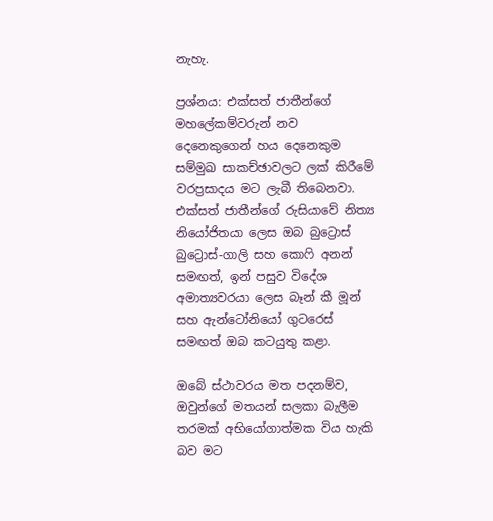නැහැ.

ප්‍රශ්නය: එක්සත් ජාතීන්ගේ මහලේකම්වරුන් නව දෙනෙකුගෙන් හය දෙනෙකුම සම්මුඛ සාකච්ඡාවලට ලක් කිරීමේ වරප්‍රසාදය මට ලැබී තිබෙනවා. එක්සත් ජාතීන්ගේ රුසියාවේ නිත්‍ය නියෝජිතයා ලෙස ඔබ බුට්‍රොස් බුට්‍රොස්-ගාලි සහ කොෆි අනන් සමඟත්, ඉන් පසුව විදේශ අමාත්‍යවරයා ලෙස බෑන් කී මූන් සහ ඇන්ටෝනියෝ ගුටරෙස් සමඟත් ඔබ කටයුතු කළා.

ඔබේ ස්ථාවරය මත පදනම්ව, ඔවුන්ගේ මතයන් සලකා බැලීම තරමක් අභියෝගාත්මක විය හැකි බව මට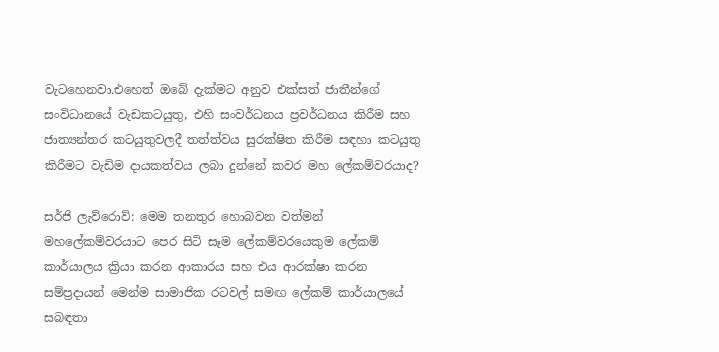වැටහෙනවා.එහෙත් ඔබේ දැක්මට අනුව එක්සත් ජාතීන්ගේ සංවිධානයේ වැඩකටයුතු, එහි සංවර්ධනය ප්‍රවර්ධනය කිරීම සහ ජාත්‍යන්තර කටයුතුවලදී තත්ත්වය සුරක්ෂිත කිරීම සඳහා කටයුතු කිරීමට වැඩිම දායකත්වය ලබා දුන්නේ කවර මහ ලේකම්වරයාද?

සර්ජි ලැව්රොව්: මෙම තනතුර හොබවන වත්මන් මහලේකම්වරයාට පෙර සිටි සෑම ලේකම්වරයෙකුම ලේකම් කාර්යාලය ක්‍රියා කරන ආකාරය සහ එය ආරක්ෂා කරන සම්ප්‍රදායන් මෙන්ම සාමාජික රටවල් සමඟ ලේකම් කාර්යාලයේ සබඳතා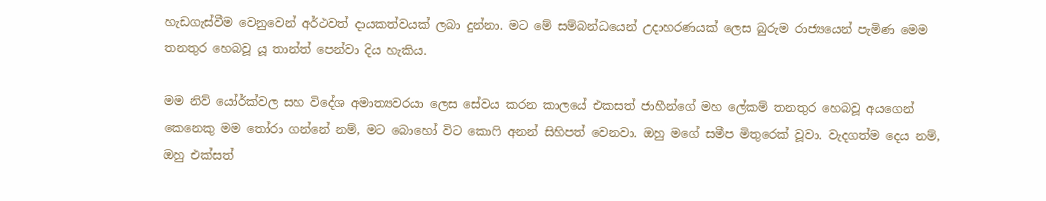හැඩගැස්වීම වෙනුවෙන් අර්ථවත් දායකත්වයක් ලබා දුන්නා. මට මේ සම්බන්ධයෙන් උදාහරණයක් ලෙස බුරුම රාජ්‍යයෙන් පැමිණ මෙම තනතුර හෙබවූ යූ තාන්ත් පෙන්වා දිය හැකිය.

මම නිව් යෝර්ක්වල සහ විදේශ අමාත්‍යවරයා ලෙස සේවය කරන කාලයේ එකසත් ජාහීන්ගේ මහ ලේකම් තනතුර හෙබවූ අයගෙන් කෙනෙකු මම තෝරා ගන්නේ නම්, මට බොහෝ විට කොෆි අනන් සිහිපත් වෙනවා. ඔහු මගේ සමීප මිතුරෙක් වූවා. වැදගත්ම දෙය නම්, ඔහු එක්සත්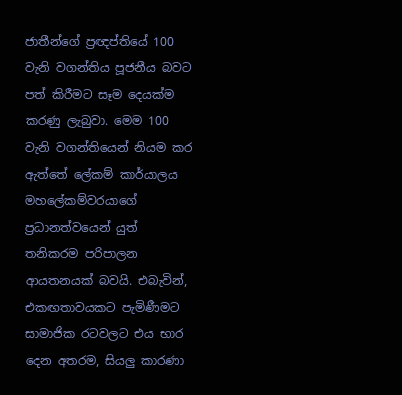ජාතීන්ගේ ප්‍රඥප්තියේ 100 වැනි වගන්තිය පූජනීය බවට පත් කිරීමට සෑම දෙයක්ම කරණු ලැබුවා. මෙම 100 වැනි වගන්තියෙන් නියම කර ඇත්තේ ලේකම් කාර්යාලය මහලේකම්වරයාගේ ප්‍රධානත්වයෙන් යුත් තනිකරම පරිපාලන ආයතනයක් බවයි. එබැවින්, එකඟතාවයකට පැමිණීමට සාමාජික රටවලට එය භාර දෙන අතරම, සියලු කාරණා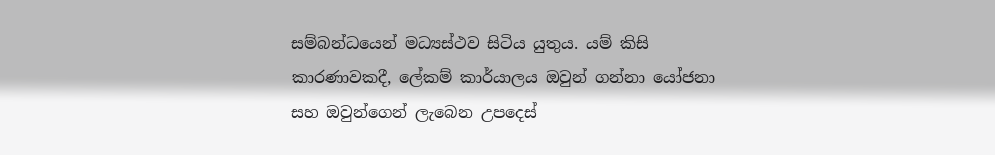සම්බන්ධයෙන් මධ්‍යස්ථව සිටිය යුතුය. යම් කිසි කාරණාවකදී, ලේකම් කාර්යාලය ඔවුන් ගන්නා යෝජනා සහ ඔවුන්ගෙන් ලැබෙන උපදෙස්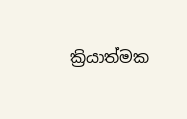ක්‍රියාත්මක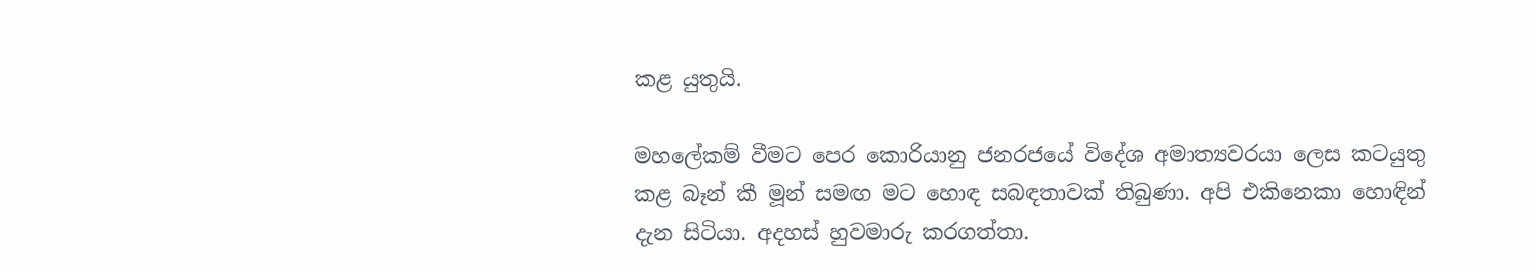කළ යුතුයි.

මහලේකම් වීමට පෙර කොරියානු ජනරජයේ විදේශ අමාත්‍යවරයා ලෙස කටයුතු කළ බෑන් කී මූන් සමඟ මට හොඳ සබඳතාවක් තිබුණා. අපි එකිනෙකා හොඳින් දැන සිටියා. අදහස් හුවමාරු කරගත්තා.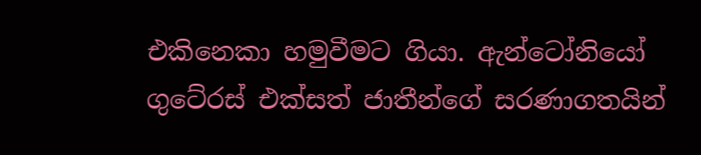එකිනෙකා හමුවීමට ගියා. ඇන්ටෝනියෝ ගුටේරස් එක්සත් ජාතීන්ගේ සරණාගතයින්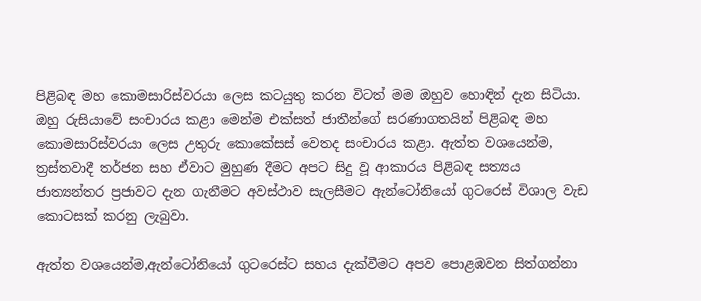පිළිබඳ මහ කොමසාරිස්වරයා ලෙස කටයුතු කරන විටත් මම ඔහුව හොඳින් දැන සිටියා. ඔහු රුසියාවේ සංචාරය කළා මෙන්ම එක්සත් ජාතීන්ගේ සරණාගතයින් පිළිබඳ මහ කොමසාරිස්වරයා ලෙස උතුරු කොකේසස් වෙතද සංචාරය කළා. ඇත්ත වශයෙන්ම, ත්‍රස්තවාදී තර්ජන සහ ඒවාට මුහුණ දීමට අපට සිදු වූ ආකාරය පිළිබඳ සත්‍යය ජාත්‍යන්තර ප්‍රජාවට දැන ගැනීමට අවස්ථාව සැලසීමට ඇන්ටෝනියෝ ගුටරෙස් විශාල වැඩ කොටසක් කරනු ලැබුවා.

ඇත්ත වශයෙන්ම,ඇන්ටෝනියෝ ගුටරෙස්ට සහය දැක්වීමට අපව පොළඹවන සිත්ගන්නා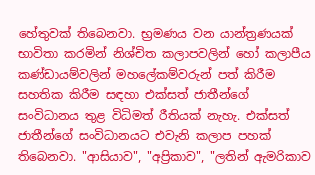හේතුවක් තිබෙනවා. භ්‍රමණය වන යාන්ත්‍රණයක් භාවිතා කරමින් නිශ්චිත කලාපවලින් හෝ කලාපීය කණ්ඩායම්වලින් මහලේකම්වරුන් පත් කිරීම සහතික කිරීම සඳහා එක්සත් ජාතීන්ගේ සංවිධානය තුළ විධිමත් රීතියක් නැහැ. එක්සත් ජාතීන්ගේ සංවිධානයට එවැනි කලාප පහක් තිබෙනවා. "ආසියාව", "අප්‍රිකාව", "ලතින් ඇමරිකාව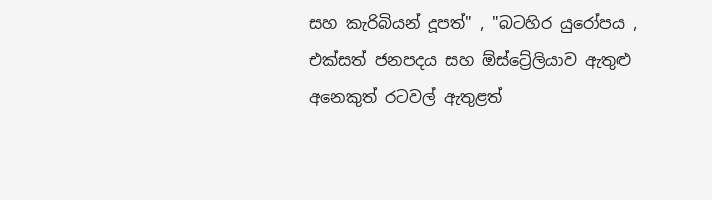සහ කැරිබියන් දූපත්" , "බටහිර යුරෝපය , එක්සත් ජනපදය සහ ඕස්ට්‍රේලියාව ඇතුළු අනෙකුත් රටවල් ඇතුළත්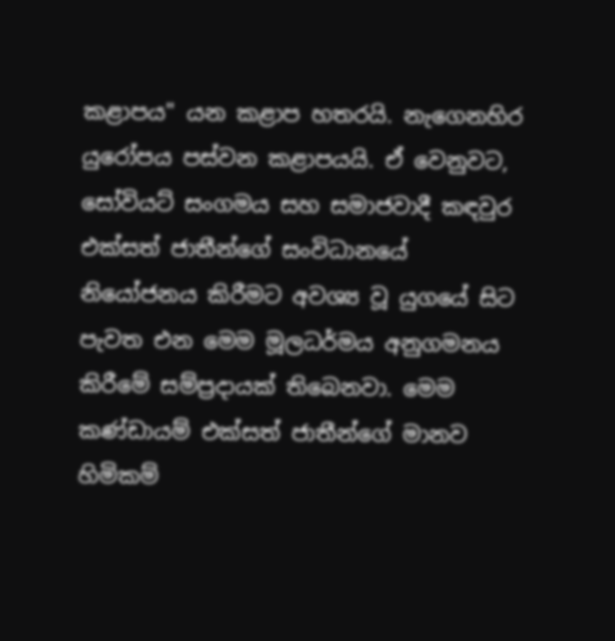කළාපය" යන කළාප හතරයි. නැගෙනහිර යුරෝපය පස්වන කළාපයයි. ඒ වෙනුවට, සෝවියට් සංගමය සහ සමාජවාදී කඳවුර එක්සත් ජාතීන්ගේ සංවිධානයේ නියෝජනය කිරීමට අවශ්‍ය වූ යුගයේ සිට පැවත එන මෙම මූලධර්මය අනුගමනය කිරීමේ සම්ප්‍රදායක් තිබෙනවා. මෙම කණ්ඩායම් එක්සත් ජාතීන්ගේ මානව හිමිකම්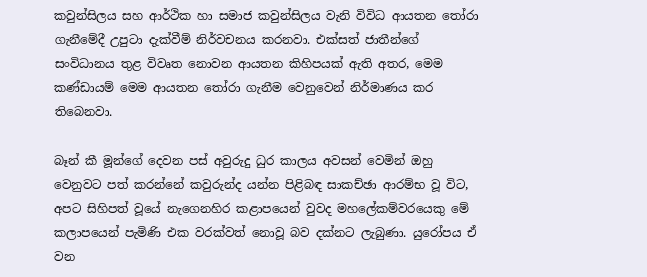කවුන්සිලය සහ ආර්ථික හා සමාජ කවුන්සිලය වැනි විවිධ ආයතන තෝරා ගැනීමේදී උපුටා දැක්වීම් නිර්වචනය කරනවා. එක්සත් ජාතීන්ගේ සංවිධානය තුළ විවෘත නොවන ආයතන කිහිපයක් ඇති අතර, මෙම කණ්ඩායම් මෙම ආයතන තෝරා ගැනීම වෙනුවෙන් නිර්මාණය කර තිබෙනවා.

බෑන් කී මූන්ගේ දෙවන පස් අවුරුදු ධුර කාලය අවසන් වෙමින් ඔහු වෙනුවට පත් කරන්නේ කවුරුන්ද යන්න පිළිබඳ සාකච්ඡා ආරම්භ වූ විට, අපට සිහිපත් වූයේ නැගෙනහිර කළාපයෙන් වුවද මහලේකම්වරයෙකු මේ කලාපයෙන් පැමිණි එක වරක්වත් නොවූ බව දක්නට ලැබුණා. යුරෝපය ඒ වන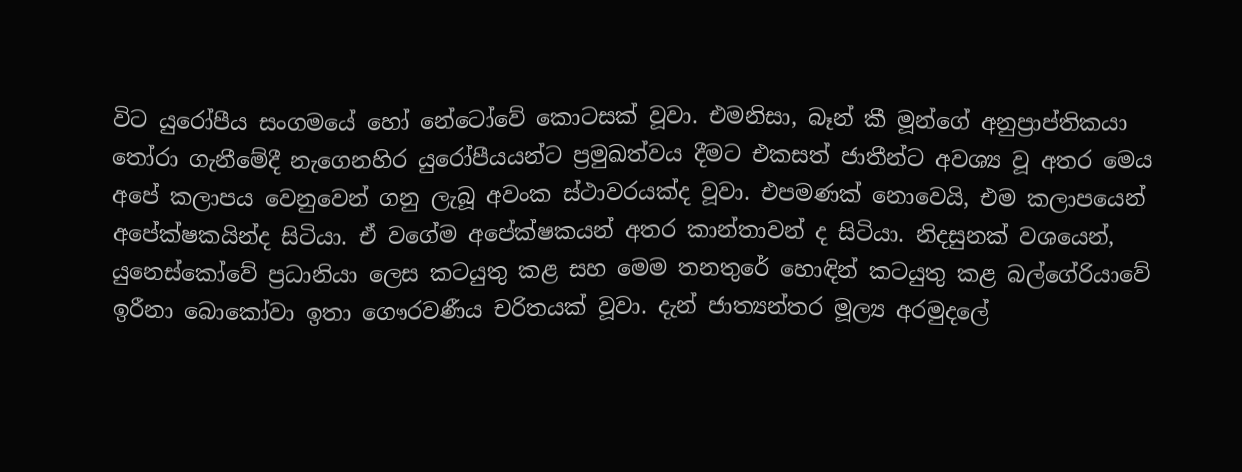විට යුරෝපීය සංගමයේ හෝ නේටෝවේ කොටසක් වූවා. එමනිසා, බෑන් කී මූන්ගේ අනුප්‍රාප්තිකයා තෝරා ගැනීමේදී නැගෙනහිර යුරෝපීයයන්ට ප්‍රමුඛත්වය දීමට එකසත් ජාතීන්ට අවශ්‍ය වූ අතර මෙය අපේ කලාපය වෙනුවෙන් ගනු ලැබූ අවංක ස්ථාවරයක්ද වූවා. එපමණක් නොවෙයි, එම කලාපයෙන් අපේක්ෂකයින්ද සිටියා. ඒ වගේම අපේක්ෂකයන් අතර කාන්තාවන් ද සිටියා. නිදසුනක් වශයෙන්, යුනෙස්කෝවේ ප්‍රධානියා ලෙස කටයුතු කළ සහ මෙම තනතුරේ හොඳින් කටයුතු කළ බල්ගේරියාවේ ඉරීනා බොකෝවා ඉතා ගෞරවණීය චරිතයක් වූවා. දැන් ජාත්‍යන්තර මූල්‍ය අරමුදලේ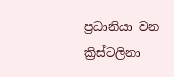ප්‍රධානියා වන ක්‍රිස්ටලිනා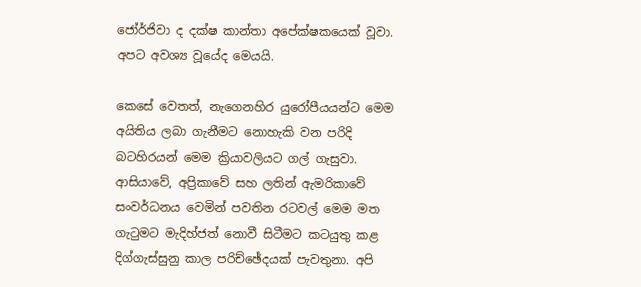ජෝර්ජිවා ද දක්ෂ කාන්තා අපේක්ෂකයෙක් වූවා. අපට අවශ්‍ය වූයේද මෙයයි.

කෙසේ වෙතත්, නැගෙනහිර යුරෝපීයයන්ට මෙම අයිතිය ලබා ගැනීමට නොහැකි වන පරිදි බටහිරයන් මෙම ක්‍රියාවලියට ගල් ගැසුවා. ආසියාවේ, අප්‍රිකාවේ සහ ලතින් ඇමරිකාවේ සංවර්ධනය වෙමින් පවතින රටවල් මෙම මත ගැටුමට මැදිහ්ජත් නොවී සිටීමට කටයුතු කළ දිග්ගැස්සුනු කාල පරිච්ඡේදයක් පැවතුනා. අපි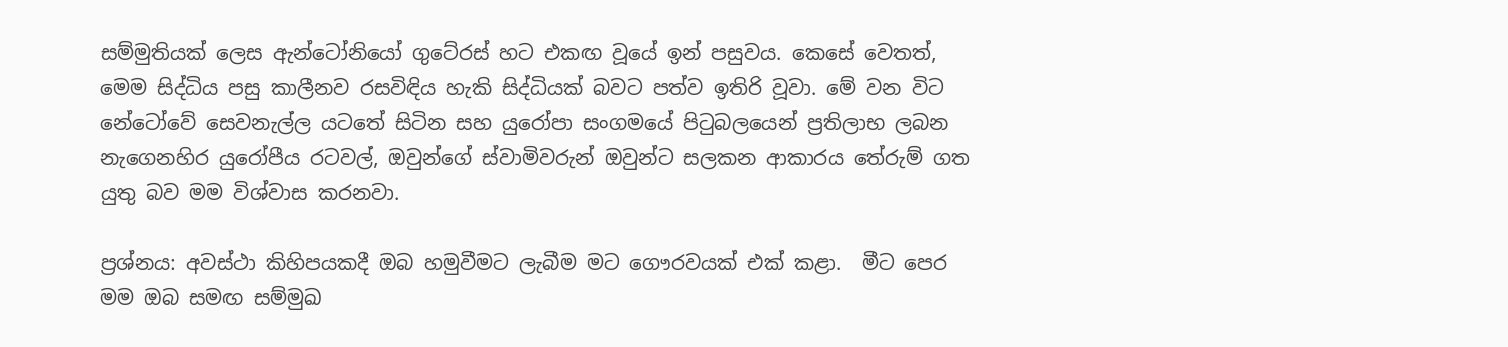සම්මුතියක් ලෙස ඇන්ටෝනියෝ ගුටේරස් හට එකඟ වූයේ ඉන් පසුවය. කෙසේ වෙතත්, මෙම සිද්ධිය පසු කාලීනව රසවිඳිය හැකි සිද්ධියක් බවට පත්ව ඉතිරි වූවා. මේ වන විට නේටෝවේ සෙවනැල්ල යටතේ සිටින සහ යුරෝපා සංගමයේ පිටුබලයෙන් ප්‍රතිලාභ ලබන නැගෙනහිර යුරෝපීය රටවල්, ඔවුන්ගේ ස්වාමිවරුන් ඔවුන්ට සලකන ආකාරය තේරුම් ගත යුතු බව මම විශ්වාස කරනවා.

ප්‍රශ්නය: අවස්ථා කිහිපයකදී ඔබ හමුවීමට ලැබීම මට ගෞරවයක් එක් කළා.  මීට පෙර මම ඔබ සමඟ සම්මුඛ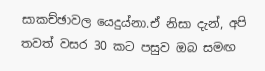සාකච්ඡාවල යෙදුය්නා.ඒ නිසා දැන්, අපි තවත් වසර 30 කට පසුව ඔබ සමඟ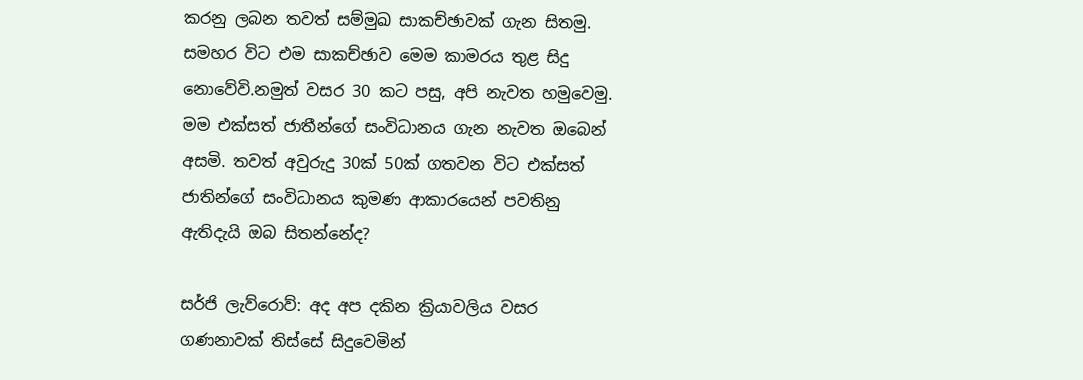කරනු ලබන තවත් සම්මුඛ සාකච්ඡාවක් ගැන සිතමු. සමහර විට එම සාකච්ඡාව මෙම කාමරය තුළ සිදු නොවේවි.නමුත් වසර 30 කට පසු, අපි නැවත හමුවෙමු. මම එක්සත් ජාතීන්ගේ සංවිධානය ගැන නැවත ඔබෙන් අසමි. තවත් අවුරුදු 30ක් 50ක් ගතවන විට එක්සත් ජාතින්ගේ සංවිධානය කුමණ ආකාරයෙන් පවතිනු ඇතිදැයි ඔබ සිතන්නේද?

සර්ජි ලැව්රොව්: අද අප දකින ක්‍රියාවලිය වසර ගණනාවක් තිස්සේ සිදුවෙමින්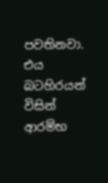පවතිනවා. එය බටහිරයන් විසින් ආරම්භ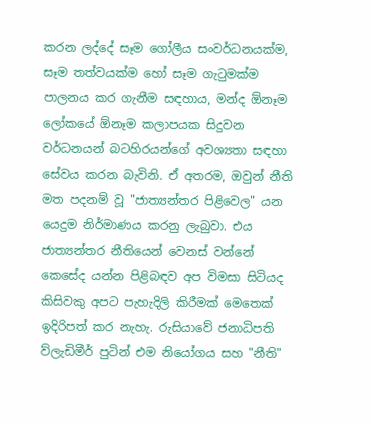කරන ලද්දේ සෑම ගෝලීය සංවර්ධනයක්ම, සෑම තත්වයක්ම හෝ සෑම ගැටුමක්ම පාලනය කර ගැනීම සඳහාය, මන්ද ඕනෑම ලෝකයේ ඕනෑම කලාපයක සිදුවන වර්ධනයන් බටහිරයන්ගේ අවශ්‍යතා සඳහා සේවය කරන බැවිනි. ඒ අතරම, ඔවුන් නීති මත පදනම් වූ "ජාත්‍යන්තර පිළිවෙල" යන යෙදුම නිර්මාණය කරනු ලැබුවා. එය ජාත්‍යන්තර නීතියෙන් වෙනස් වන්නේ කෙසේද යන්න පිළිබඳව අප විමසා සිටියද කිසිවකු අපට පැහැදිලි කිරීමක් මෙතෙක් ඉදිරිපත් කර නැහැ. රුසියාවේ ජනාධිපති ව්ලැඩිමීර් පුටින් එම නියෝගය සහ "නීති"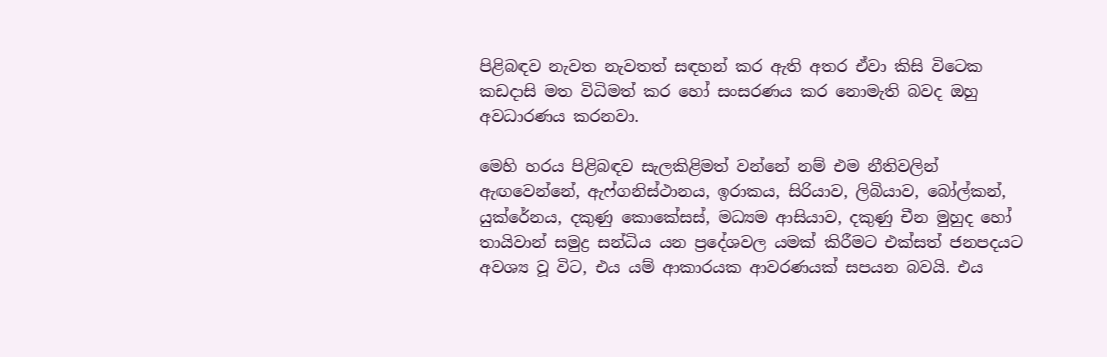පිළිබඳව නැවත නැවතත් සඳහන් කර ඇති අතර ඒවා කිසි විටෙක කඩදාසි මත විධිමත් කර හෝ සංසරණය කර නොමැති බවද ඔහු අවධාරණය කරනවා.

මෙහි හරය පිළිබඳව සැලකිළිමත් වන්නේ නම් එම නීතිවලින් ඇඟවෙන්නේ, ඇෆ්ගනිස්ථානය, ඉරාකය, සිරියාව, ලිබියාව, බෝල්කන්, යුක්රේනය, දකුණු කොකේසස්, මධ්‍යම ආසියාව, දකුණු චීන මුහුද හෝ තායිවාන් සමුද්‍ර සන්ධිය යන ප්‍රදේශවල යමක් කිරීමට එක්සත් ජනපදයට අවශ්‍ය වූ විට, එය යම් ආකාරයක ආවරණයක් සපයන බවයි. එය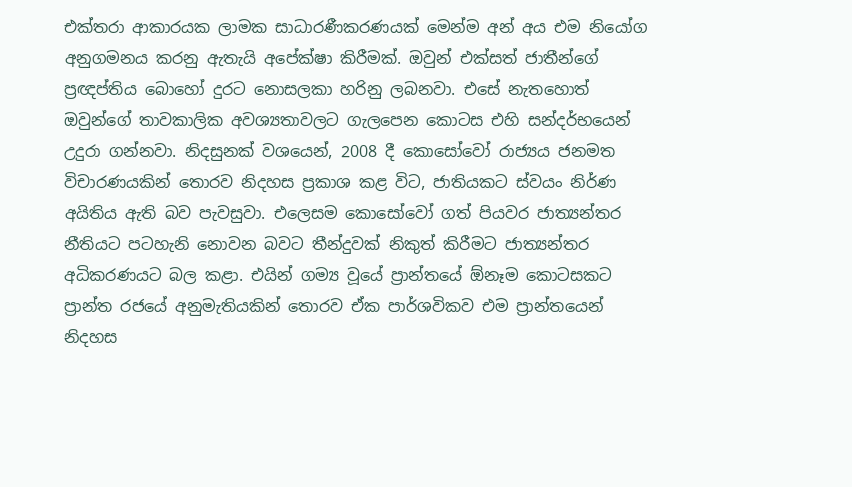එක්තරා ආකාරයක ලාමක සාධාරණීකරණයක් මෙන්ම අන් අය එම නියෝග අනුගමනය කරනු ඇතැයි අපේක්ෂා කිරීමක්. ඔවුන් එක්සත් ජාතීන්ගේ ප්‍රඥප්තිය බොහෝ දුරට නොසලකා හරිනු ලබනවා. එසේ නැතහොත් ඔවුන්ගේ තාවකාලික අවශ්‍යතාවලට ගැලපෙන කොටස එහි සන්දර්භයෙන් උදුරා ගන්නවා. නිදසුනක් වශයෙන්, 2008 දී කොසෝවෝ රාජ්‍යය ජනමත විචාරණයකින් තොරව නිදහස ප්‍රකාශ කළ විට, ජාතියකට ස්වයං නිර්ණ අයිතිය ඇති බව පැවසුවා. එලෙසම කොසෝවෝ ගත් පියවර ජාත්‍යන්තර නීතියට පටහැනි නොවන බවට තීන්දුවක් නිකුත් කිරීමට ජාත්‍යන්තර අධිකරණයට බල කළා. එයින් ගම්‍ය වූයේ ප්‍රාන්තයේ ඕනෑම කොටසකට ප්‍රාන්ත රජයේ අනුමැතියකින් තොරව ඒක පාර්ශවිකව එම ප්‍රාන්තයෙන් නිදහස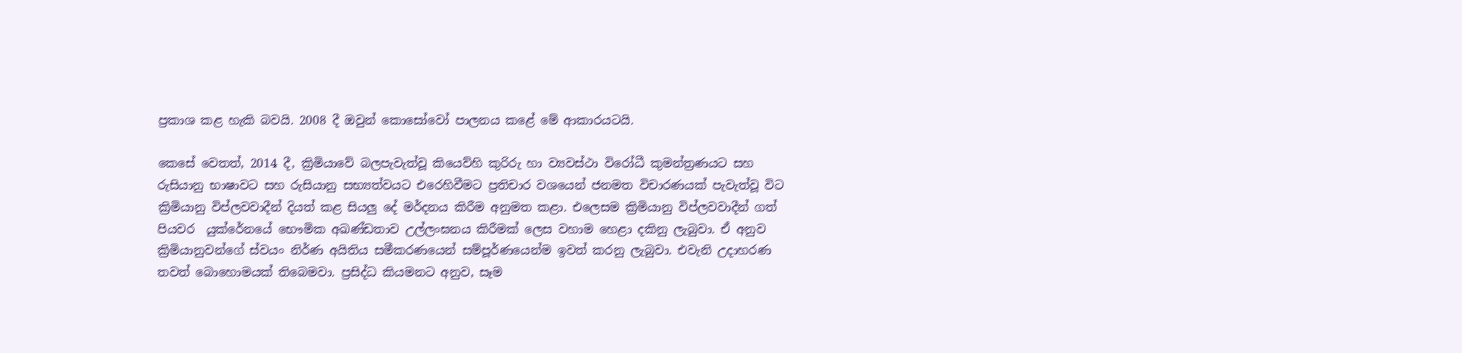ප්‍රකාශ කළ හැකි බවයි. 2008 දී ඔවුන් කොසෝවෝ පාලනය කළේ මේ ආකාරයටයි.

කෙසේ වෙතත්, 2014 දී, ක්‍රිමියාවේ බලපැවැත්වූ කියෙව්හි කුරිරු හා ව්‍යවස්ථා විරෝධී කුමන්ත්‍රණයට සහ රුසියානු භාෂාවට සහ රුසියානු සභ්‍යත්වයට එරෙහිවීමට ප්‍රතිචාර වශයෙන් ජනමත විචාරණයක් පැවැත්වූ විට  ක්‍රිමියානු විප්ලවවාදීන් දියත් කළ සියලු දේ මර්දනය කිරීම අනුමත කළා. එලෙසම ක්‍රිමියානු විප්ලවවාදීන් ගත් පියවර  යුක්රේනයේ භෞමික අඛණ්ඩතාව උල්ලංඝනය කිරීමක් ලෙස වහාම හෙළා දකිනු ලැබුවා. ඒ අනුව ක්‍රිමියානුවන්ගේ ස්වයං නිර්ණ අයිතිය සමීකරණයෙන් සම්පූර්ණයෙන්ම ඉවත් කරනු ලැබුවා. එවැනි උදාහරණ තවත් බොහොමයක් තිබෙමවා. ප්‍රසිද්ධ කියමනට අනුව, සෑම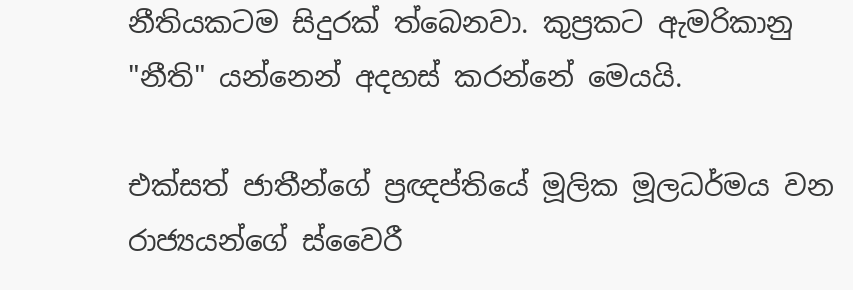නීතියකටම සිදුරක් ත්බෙනවා. කුප්‍රකට ඇමරිකානු "නීති" යන්නෙන් අදහස් කරන්නේ මෙයයි.

එක්සත් ජාතීන්ගේ ප්‍රඥප්තියේ මූලික මූලධර්මය වන රාජ්‍යයන්ගේ ස්වෛරී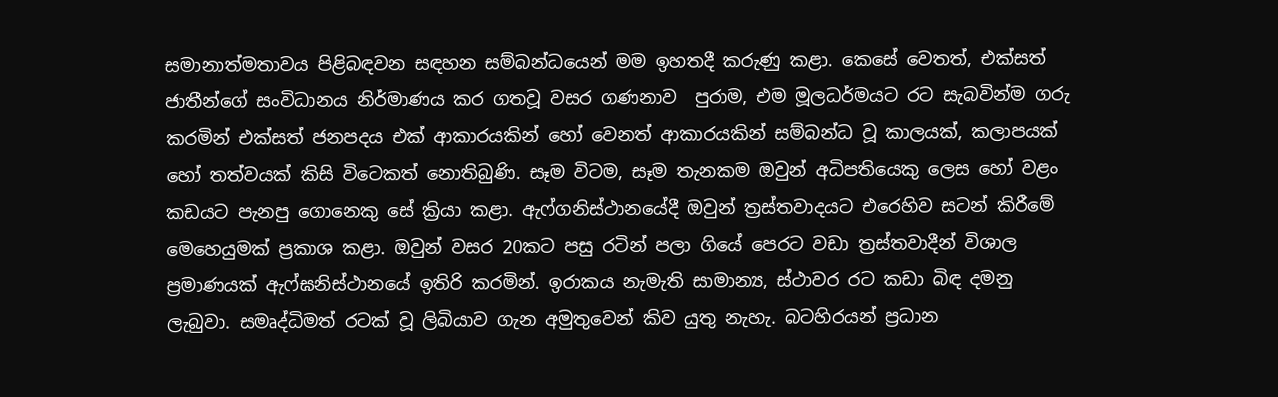සමානාත්මතාවය පිළිබඳවන සඳහන සම්බන්ධයෙන් මම ඉහතදී කරුණු කළා. කෙසේ වෙතත්, එක්සත් ජාතීන්ගේ සංවිධානය නිර්මාණය කර ගතවූ වසර ගණනාව  පුරාම, එම මූලධර්මයට රට සැබවින්ම ගරු කරමින් එක්සත් ජනපදය එක් ආකාරයකින් හෝ වෙනත් ආකාරයකින් සම්බන්ධ වූ කාලයක්, කලාපයක් හෝ තත්වයක් කිසි විටෙකත් නොතිබුණි. සෑම විටම, සෑම තැනකම ඔවුන් අධිපතියෙකු ලෙස හෝ වළං කඩයට පැනපු ගොනෙකු සේ ක්‍රියා කළා. ඇෆ්ගනිස්ථානයේදී ඔවුන් ත්‍රස්තවාදයට එරෙහිව සටන් කිරීමේ මෙහෙයුමක් ප්‍රකාශ කළා. ඔවුන් වසර 20කට පසු රටින් පලා ගියේ පෙරට වඩා ත්‍රස්තවාදීන් විශාල ප්‍රමාණයක් ඇෆ්ඝනිස්ථානයේ ඉතිරි කරමින්. ඉරාකය නැමැති සාමාන්‍ය, ස්ථාවර රට කඩා බිඳ දමනු ලැබුවා. සමෘද්ධිමත් රටක් වූ ලිබියාව ගැන අමුතුවෙන් කිව යුතු නැහැ. බටහිරයන් ප්‍රධාන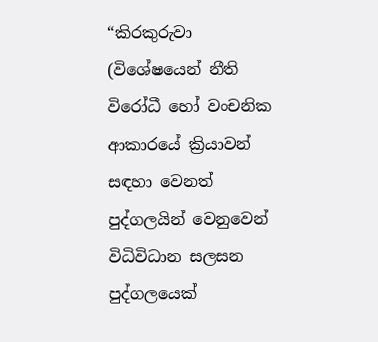“කිරකුරුවා (විශේෂයෙන් නීති විරෝධී හෝ වංචනික ආකාරයේ ක්‍රියාවන් සඳහා වෙනත් පුද්ගලයින් වෙනුවෙන් විධිවිධාන සලසන පුද්ගලයෙක්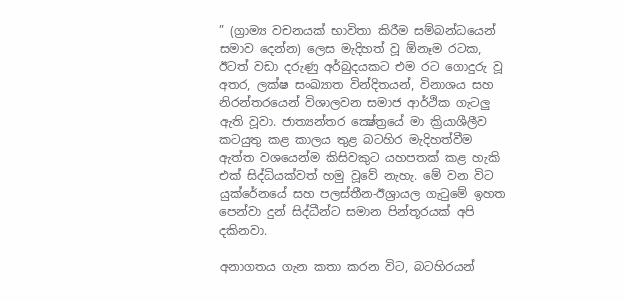” (ග්‍රාම්‍ය වචනයක් භාවිතා කිරීම සම්බන්ධයෙන් සමාව දෙන්න) ලෙස මැදිහත් වූ ඕනෑම රටක, ඊටත් වඩා දරුණු අර්බුදයකට එම රට ගොදුරු වූ අතර, ලක්ෂ සංඛ්‍යාත වින්දිතයන්, විනාශය සහ නිරන්තරයෙන් විශාලවන සමාජ ආර්ථික ගැටලු ඇති වූවා. ජාත්‍යන්තර ක්‍ෂේත්‍රයේ මා ක්‍රියාශීලීව කටයුතු කළ කාලය තුළ බටහිර මැදිහත්වීම ඇත්ත වශයෙන්ම කිසිවකුට යහපතක් කළ හැකි එක් සිද්ධියක්වත් හමු වූවේ නැහැ. මේ වන විට යුක්රේනයේ සහ පලස්තීන-ඊශ්‍රායල ගැටුමේ ඉහත පෙන්වා දුන් සිද්ධීන්ට සමාන පින්තූරයක් අපි  දකිනවා.

අනාගතය ගැන කතා කරන විට, බටහිරයන්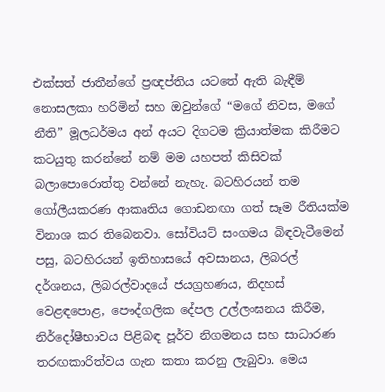එක්සත් ජාතීන්ගේ ප්‍රඥප්තිය යටතේ ඇති බැඳීම් නොසලකා හරිමින් සහ ඔවුන්ගේ “මගේ නිවස, මගේ නීති” මූලධර්මය අන් අයට දිගටම ක්‍රියාත්මක කිරීමට කටයුතු කරන්නේ නම් මම යහපත් කිසිවක් බලාපොරොත්තු වන්නේ නැහැ. බටහිරයන් තම ගෝලීයකරණ ආකෘතිය ගොඩනඟා ගත් සෑම රීතියක්ම විනාශ කර තිබෙනවා. සෝවියට් සංගමය බිඳවැටීමෙන් පසු, බටහිරයන් ඉතිහාසයේ අවසානය, ලිබරල් දර්ශනය, ලිබරල්වාදයේ ජයග්‍රහණය, නිදහස් වෙළඳපොළ, පෞද්ගලික දේපල උල්ලංඝනය කිරීම, නිර්දෝෂීභාවය පිළිබඳ පූර්ව නිගමනය සහ සාධාරණ තරඟකාරිත්වය ගැන කතා කරනු ලැබුවා. මෙය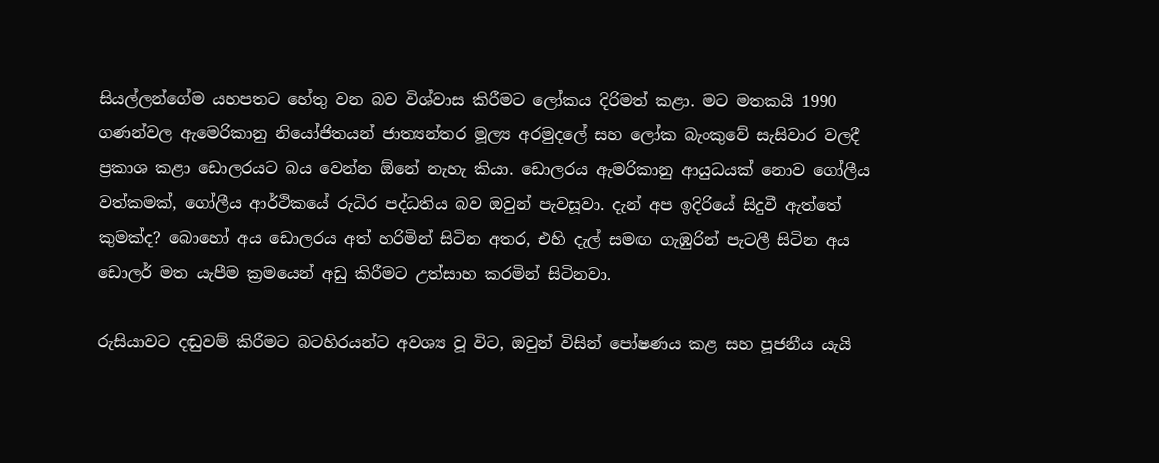සියල්ලන්ගේම යහපතට හේතු වන බව විශ්වාස කිරීමට ලෝකය දිරිමත් කළා. මට මතකයි 1990 ගණන්වල ඇමෙරිකානු නියෝජිතයන් ජාත්‍යන්තර මූල්‍ය අරමුදලේ සහ ලෝක බැංකුවේ සැසිවාර වලදී ප්‍රකාශ කළා ඩොලරයට බය වෙන්න ඕනේ නැහැ කියා. ඩොලරය ඇමරිකානු ආයුධයක් නොව ගෝලීය වත්කමක්, ගෝලීය ආර්ථිකයේ රුධිර පද්ධතිය බව ඔවුන් පැවසූවා. දැන් අප ඉදිරියේ සිදුවී ඇත්තේ කුමක්ද? බොහෝ අය ඩොලරය අත් හරිමින් සිටින අතර, එහි දැල් සමඟ ගැඹුරින් පැටලී සිටින අය ඩොලර් මත යැපීම ක්‍රමයෙන් අඩු කිරීමට උත්සාහ කරමින් සිටිනවා.

රුසියාවට දඬුවම් කිරීමට බටහිරයන්ට අවශ්‍ය වූ විට, ඔවුන් විසින් පෝෂණය කළ සහ පූජනීය යැයි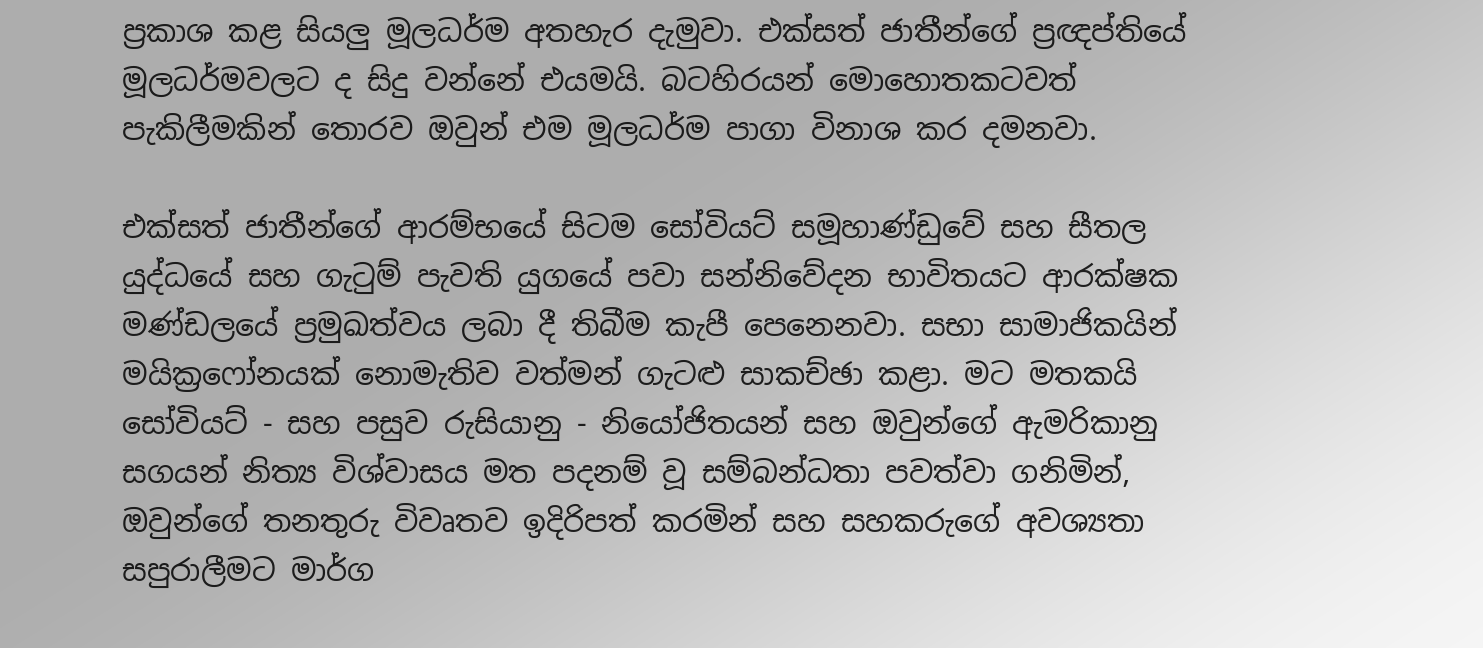ප්‍රකාශ කළ සියලු මූලධර්ම අතහැර දැමුවා. එක්සත් ජාතීන්ගේ ප්‍රඥප්තියේ මූලධර්මවලට ද සිදු වන්නේ එයමයි. බටහිරයන් මොහොතකටවත් පැකිලීමකින් තොරව ඔවුන් එම මූලධර්ම පාගා විනාශ කර දමනවා.

එක්සත් ජාතීන්ගේ ආරම්භයේ සිටම සෝවියට් සමූහාණ්ඩුවේ සහ සීතල යුද්ධයේ සහ ගැටුම් පැවති යුගයේ පවා සන්නිවේදන භාවිතයට ආරක්ෂක මණ්ඩලයේ ප්‍රමුඛත්වය ලබා දී තිබීම කැපී පෙනෙනවා. සභා සාමාජිකයින් මයික්‍රෆෝනයක් නොමැතිව වත්මන් ගැටළු සාකච්ඡා කළා. මට මතකයි සෝවියට් - සහ පසුව රුසියානු - නියෝජිතයන් සහ ඔවුන්ගේ ඇමරිකානු සගයන් නිත්‍ය විශ්වාසය මත පදනම් වූ සම්බන්ධතා පවත්වා ගනිමින්, ඔවුන්ගේ තනතුරු විවෘතව ඉදිරිපත් කරමින් සහ සහකරුගේ අවශ්‍යතා සපුරාලීමට මාර්ග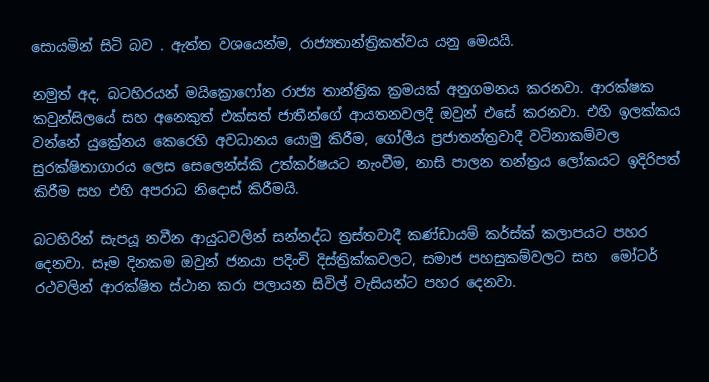සොයමින් සිටි බව . ඇත්ත වශයෙන්ම, රාජ්‍යතාන්ත්‍රිකත්වය යනු මෙයයි.

නමුත් අද, බටහිරයන් මයික්‍රොෆෝන රාජ්‍ය තාන්ත්‍රික ක්‍රමයක් අනුගමනය කරනවා. ආරක්ෂක කවුන්සිලයේ සහ අනෙකුත් එක්සත් ජාතීන්ගේ ආයතනවලදී ඔවුන් එසේ කරනවා. එහි ඉලක්කය වන්නේ යුක්‍රේනය කෙරෙහි අවධානය යොමු කිරීම, ගෝලීය ප්‍රජාතන්ත්‍රවාදී වටිනාකම්වල සුරක්ෂිතාගාරය ලෙස සෙලෙන්ස්කි උත්කර්ෂයට නැංවීම, නාසි පාලන තන්ත්‍රය ලෝකයට ඉදිරිපත්  කිරීම සහ එහි අපරාධ නිදොස් කිරීමයි.

බටහිරින් සැපයූ නවීන ආයුධවලින් සන්නද්ධ ත්‍රස්තවාදී කණ්ඩායම් කර්ස්ක් කලාපයට පහර දෙනවා. සෑම දිනකම ඔවුන් ජනයා පදිංචි දිස්ත්‍රික්කවලට, සමාජ පහසුකම්වලට සහ  මෝටර් රථවලින් ආරක්ෂිත ස්ථාන කරා පලායන සිවිල් වැසියන්ට පහර දෙනවා.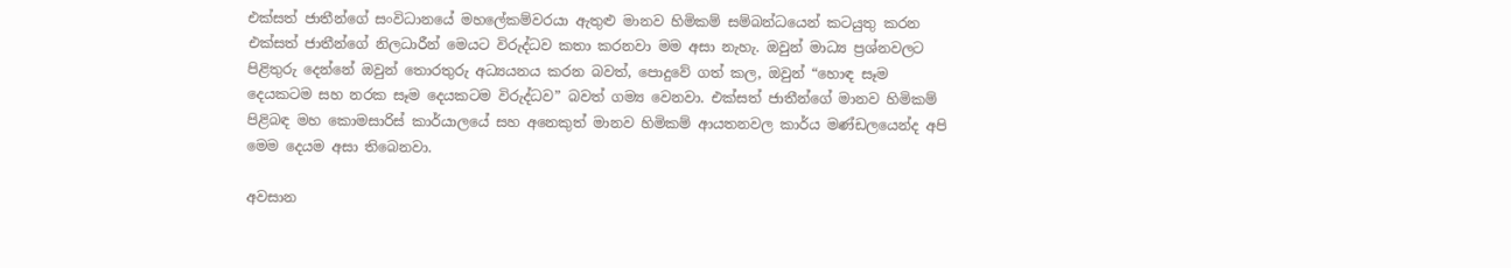එක්සත් ජාතීන්ගේ සංවිධානයේ මහලේකම්වරයා ඇතුළු මානව හිමිකම් සම්බන්ධයෙන් කටයුතු කරන එක්සත් ජාතීන්ගේ නිලධාරීන් මෙයට විරුද්ධව කතා කරනවා මම අසා නැහැ. ඔවුන් මාධ්‍ය ප්‍රශ්නවලට පිළිතුරු දෙන්නේ ඔවුන් තොරතුරු අධ්‍යයනය කරන බවත්, පොදුවේ ගත් කල, ඔවුන් “හොඳ සෑම දෙයකටම සහ නරක සෑම දෙයකටම විරුද්ධව” බවත් ගම්‍ය වෙනවා. එක්සත් ජාතීන්ගේ මානව හිමිකම් පිළිබඳ මහ කොමසාරිස් කාර්යාලයේ සහ අනෙකුත් මානව හිමිකම් ආයතනවල කාර්ය මණ්ඩලයෙන්ද අපි මෙම දෙයම අසා තිබෙනවා.

අවසාන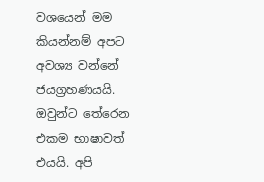වශයෙන් මම කියන්නම් අපට අවශ්‍ය වන්නේ ජයග්‍රහණයයි. ඔවුන්ට තේරෙන එකම භාෂාවත් එයයි. අපි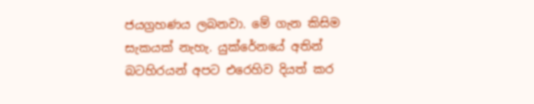ජයග්‍රහණය ලබනවා. මේ ගැන කිසිම සැකයක් නැහැ. යුක්රේනයේ අතින් බටහිරයන් අපට එරෙහිව දියත් කර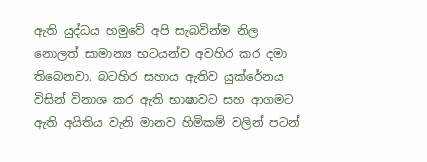ඇති යුද්ධය හමුවේ අපි සැබවින්ම නිල නොලත් සාමාන්‍ය භටයන්ව අවහිර කර දමා තිබෙනවා. බටහිර සහාය ඇතිව යුක්රේනය විසින් විනාශ කර ඇති භාෂාවට සහ ආගමට ඇති අයිතිය වැනි මානව හිමිකම් වලින් පටන්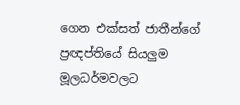ගෙන එක්සත් ජාතීන්ගේ ප්‍රඥප්තියේ සියලුම මූලධර්මවලට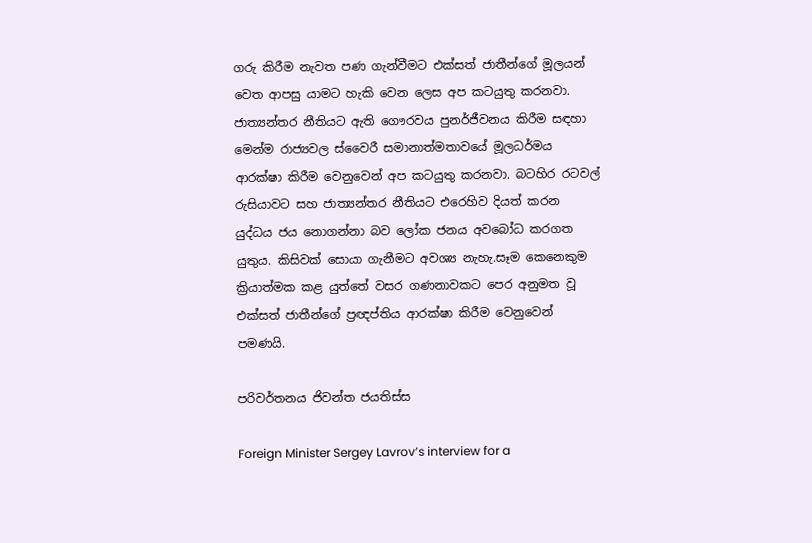ගරු කිරීම නැවත පණ ගැන්වීමට එක්සත් ජාතීන්ගේ මූලයන් වෙත ආපසු යාමට හැකි වෙන ලෙස අප කටයුතු කරනවා. ජාත්‍යන්තර නීතියට ඇති ගෞරවය පුනර්ජීවනය කිරීම සඳහා  මෙන්ම රාජ්‍යවල ස්වෛරී සමානාත්මතාවයේ මූලධර්මය ආරක්ෂා කිරීම වෙනුවෙන් අප කටයුතු කරනවා. බටහිර රටවල් රුසියාවට සහ ජාත්‍යන්තර නීතියට එරෙහිව දියත් කරන යුද්ධය ජය නොගන්නා බව ලෝක ජනය අවබෝධ කරගත යුතුය. කිසිවක් සොයා ගැනීමට අවශ්‍ය නැහැ.සෑම කෙනෙකුම ක්‍රියාත්මක කළ යුත්තේ වසර ගණනාවකට පෙර අනුමත වූ එක්සත් ජාතීන්ගේ ප්‍රඥප්තිය ආරක්ෂා කිරීම වෙනුවෙන් පමණයි.

පරිවර්තනය ජිවන්ත ජයතිස්ස

Foreign Minister Sergey Lavrov’s interview for a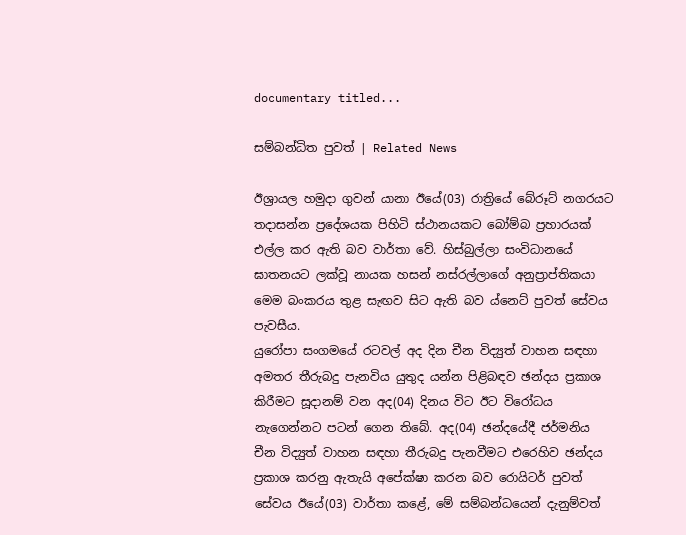documentary titled...

සම්බන්ධිත පුවත් | Related News

ඊශ්‍රායල හමුදා ගුවන් යානා ඊයේ(03) රාත්‍රියේ බේරූට් නගරයට තදාසන්න ප්‍රදේශයක පිහිටි ස්ථානයකට බෝම්බ ප්‍රහාරයක් එල්ල කර ඇති බව වාර්තා වේ. හිස්බුල්ලා සංවිධානයේ ඝාතනයට ලක්වූ නායක හසන් නස්රල්ලාගේ අනුප්‍රාප්තිකයා මෙම බංකරය තුළ සැඟව සිට ඇති බව ‍ය්නෙට් පුවත් සේවය පැවසීය.
යුරෝපා සංගමයේ රටවල් අද දින චීන විද්‍යුත් වාහන සඳහා අමතර තීරුබදු පැනවිය යුතුද යන්න පිළිබඳව ඡන්දය ප්‍රකාශ කිරීමට සූදානම් වන අද(04) දිනය විට ඊට විරෝධය නැගෙන්නට පටන් ගෙන තිබේ. අද(04) ඡන්දයේදී ජර්මනිය චීන විද්‍යුත් වාහන සඳහා තීරුබදු පැනවීමට එරෙහිව ඡන්දය ප්‍රකාශ කරනු ඇතැයි අපේක්ෂා කරන බව රොයිටර් පුවත් සේවය ඊයේ(03) වාර්තා කළේ, මේ සම්බන්ධයෙන් දැනුම්වත්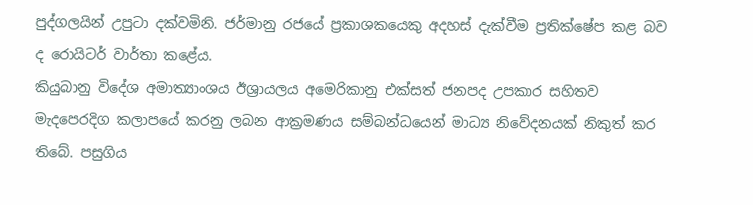පුද්ගලයින් උපුටා දක්වමිනි. ජර්මානු රජයේ ප්‍රකාශකයෙකු අදහස් දැක්වීම ප්‍රතික්ෂේප කළ බව ද රොයිටර් වාර්තා කළේය.
කියුබානු විදේශ අමාත්‍යාංශය ඊශ්‍රායලය අමෙරිකානු එක්සත් ජනපද උපකාර සහිතව මැදපෙරදිග කලාපයේ කරනු ලබන ආක්‍රමණය සම්බන්ධයෙන් මාධ්‍ය නිවේදනයක් නිකුත් කර තිබේ. පසුගිය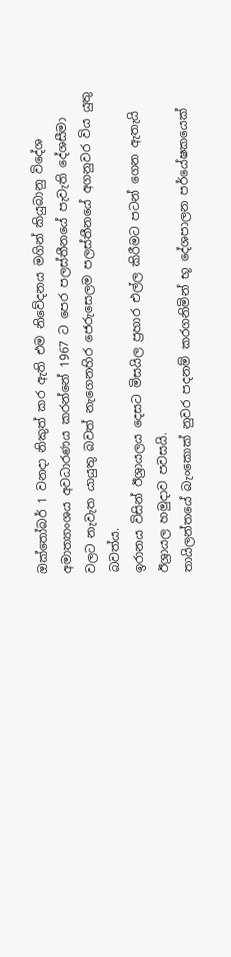ඔක්තෝබර් 1 වනදා නිකුත් කර ඇති එම නිවේදනය මගින් කියුබානු විදේශ අමාත්‍යාංශය අවධාරණය කරන්නේ 1967 ට පෙර පලස්තීනයේ පැවැති දේශසීමා වලට නැවැත යායුතු බවත් නැගෙනහිර ජෙරුසෙලම පලස්තීනයේ අගනුවර විය යුතු බවත්ය.
ඉරානය විසින් ඊශ්‍රායලය දෙසට මිසයිල ප්‍රහාර එල්ල කිරීමට පටන් ගෙන ඇතැයි ඊශ්‍රායල හමුදාව පවසයි.
තායිලන්තයේ බැංකොක් නුවර පදනම් කරගනිමින් භූ දේශපාලන පර්යේෂකයෙක්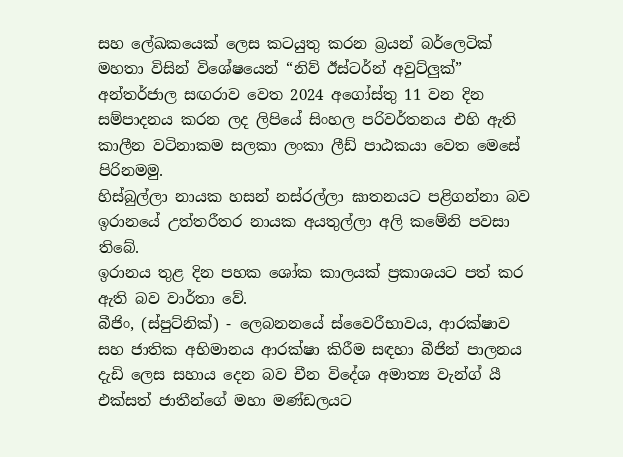සහ ලේඛකයෙක් ලෙස කටයුතු කරන බ්‍රයන් බර්ලෙටික් මහතා විසින් විශේෂයෙන් “නිව් ඊස්ටර්න් අවුට්ලුක්” අන්තර්ජාල සඟරාව වෙත 2024 අගෝස්තු 11 වන දින සම්පාදනය කරන ලද ලිපියේ සිංහල පරිවර්තනය එහි ඇති කාලීන වටිනාකම සලකා ලංකා ලීඩ් පාඨකයා වෙත මෙසේ පිරිනමමු.
හිස්බුල්ලා නායක හසන් නස්රල්ලා ඝාතනයට පළිගන්නා බව ඉරානයේ උත්තරීතර නායක අයතුල්ලා අලි කමේනි පවසා තිබේ.
ඉරානය තුළ දින පහක ශෝක කාලයක් ප්‍රකාශයට පත් කර ඇති බව වාර්තා වේ.
බීජිං, (ස්පුට්නික්) - ලෙබනනයේ ස්වෛරීභාවය, ආරක්ෂාව සහ ජාතික අභිමානය ආරක්ෂා කිරීම සඳහා බීජින් පාලනය දැඩි ලෙස සහාය දෙන බව චීන විදේශ අමාත්‍ය වැන්ග් යී එක්සත් ජාතීන්ගේ මහා මණ්ඩලයට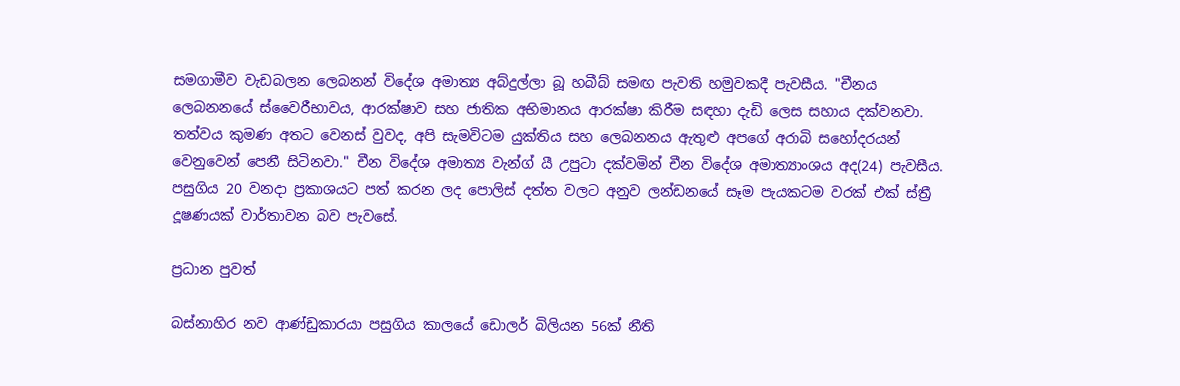සමගාමීව වැඩබලන ලෙබනන් විදේශ අමාත්‍ය අබ්දුල්ලා බූ හබීබ් සමඟ පැවති හමුවකදී පැවසීය. "චීනය ලෙබනනයේ ස්වෛරීභාවය, ආරක්ෂාව සහ ජාතික අභිමානය ආරක්ෂා කිරීම සඳහා දැඩි ලෙස සහාය දක්වනවා. තත්වය කුමණ අතට වෙනස් වුවද, අපි සැමවිටම යුක්තිය සහ ලෙබනනය ඇතුළු අපගේ අරාබි සහෝදරයන් වෙනුවෙන් පෙනී සිටිනවා." චීන විදේශ අමාත්‍ය වැන්ග් යී උපුටා දක්වමින් චීන විදේශ අමාත්‍යාංශය අද(24) පැවසීය.
පසුගිය 20 වනදා ප්‍රකාශයට පත් කරන ලද පොලිස් දත්ත වලට අනුව ලන්ඩනයේ සෑම පැයකටම වරක් එක් ස්ත්‍රී දූෂණයක් වාර්තාවන බව පැවසේ.

ප්‍රධාන පුවත්

බස්නාහිර නව ආණ්ඩුකාරයා පසුගිය කාලයේ ඩොලර් බිලියන 56ක් නීති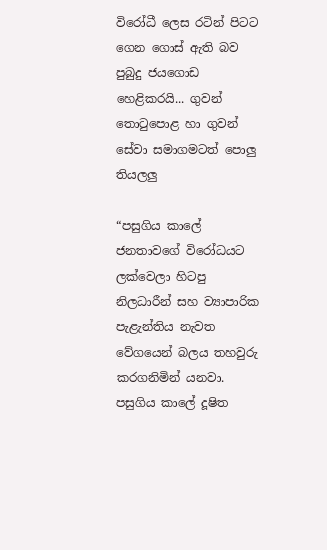විරෝධී ලෙස රටින් පිටට ගෙන ගොස් ඇති බව පුබුදු ජයගොඩ හෙළිකරයි... ගුවන් තොටුපොළ හා ගුවන් සේවා සමාගමටත් පොලු තියලලු

“පසුගිය කාලේ ජනතාවගේ විරෝධයට ලක්වෙලා හිටපු නිලධාරීන් සහ ව්‍යාපාරික පැළැන්තිය නැවත වේගයෙන් බලය තහවුරු කරගනිමින් යනවා. පසුගිය කාලේ දූෂිත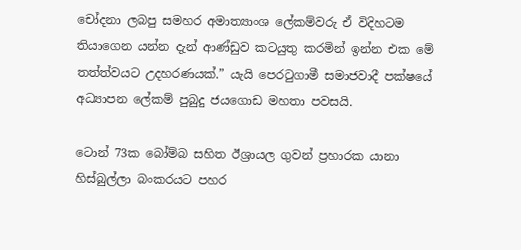චෝදනා ලබපු සමහර අමාත්‍යාංශ ලේකම්වරු ඒ විදිහටම තියාගෙන යන්න දැන් ආණ්ඩුව කටයුතු කරමින් ඉන්න එක මේ තත්ත්වයට උදහරණයක්.” යැයි පෙරටුගාමී සමාජවාදී පක්ෂයේ අධ්‍යාපන ලේකම් පුබුදු ජයගොඩ මහතා පවසයි.

ටොන් 73ක බෝම්බ සහිත ඊශ්‍රායල ගුවන් ප්‍රහාරක යානා හිස්බුල්ලා බංකරයට පහර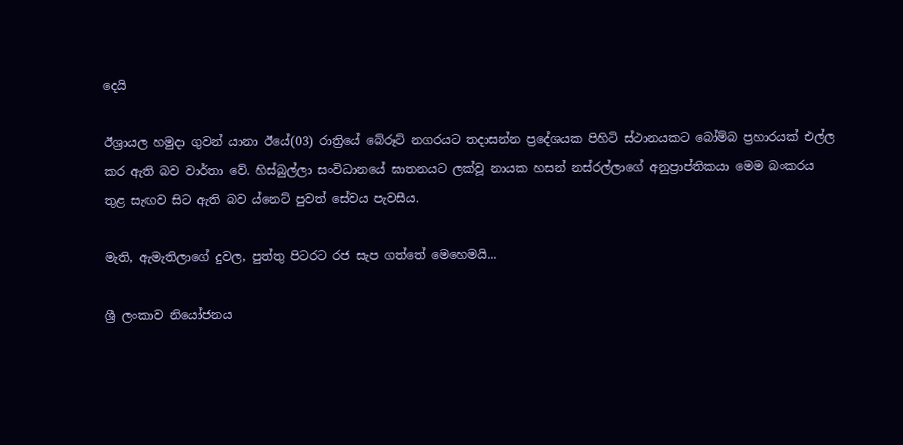දෙයි

ඊශ්‍රායල හමුදා ගුවන් යානා ඊයේ(03) රාත්‍රියේ බේරූට් නගරයට තදාසන්න ප්‍රදේශයක පිහිටි ස්ථානයකට බෝම්බ ප්‍රහාරයක් එල්ල කර ඇති බව වාර්තා වේ. හිස්බුල්ලා සංවිධානයේ ඝාතනයට ලක්වූ නායක හසන් නස්රල්ලාගේ අනුප්‍රාප්තිකයා මෙම බංකරය තුළ සැඟව සිට ඇති බව ‍ය්නෙට් පුවත් සේවය පැවසීය.

මැති, ඇමැතිලාගේ දුවල, පුත්තු පිටරට රජ සැප ගත්තේ මෙහෙමයි...

ශ්‍රී ලංකාව නියෝජනය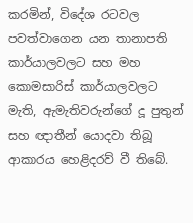කරමින්, විදේශ රටවල පවත්වාගෙන යන තානාපති කාර්යාලවලට සහ මහ කොමසාරිස් කාර්යාලවලට මැති, ඇමැතිවරුන්ගේ දූ පුතුන් සහ ඥාතීන් යොදවා තිබූ ආකාරය හෙළිදරව් වී තිබේ.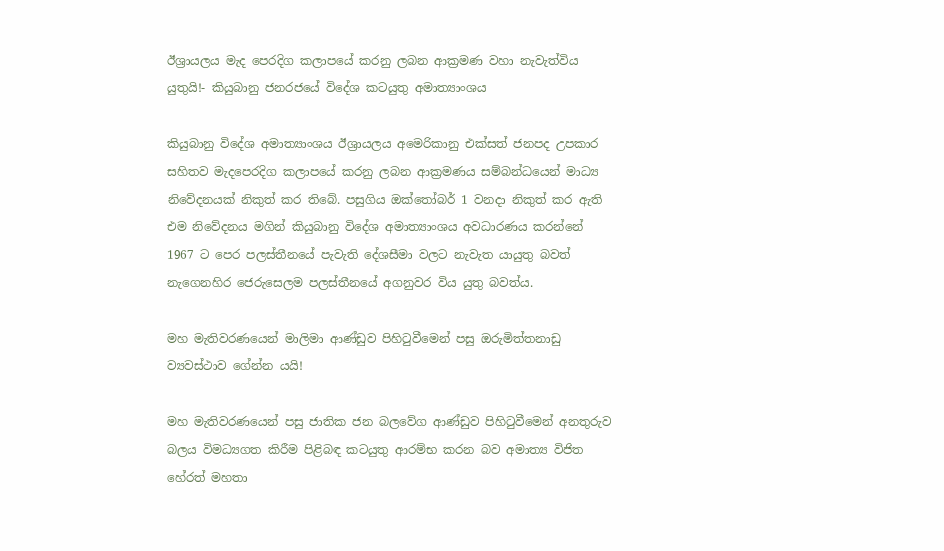ඊශ්‍රායලය මැද පෙරදිග කලාපයේ කරනු ලබන ආක්‍රමණ වහා නැවැත්විය යුතුයි!- කියුබානු ජනරජයේ විදේශ කටයුතු අමාත්‍යාංශය

කියුබානු විදේශ අමාත්‍යාංශය ඊශ්‍රායලය අමෙරිකානු එක්සත් ජනපද උපකාර සහිතව මැදපෙරදිග කලාපයේ කරනු ලබන ආක්‍රමණය සම්බන්ධයෙන් මාධ්‍ය නිවේදනයක් නිකුත් කර තිබේ. පසුගිය ඔක්තෝබර් 1 වනදා නිකුත් කර ඇති එම නිවේදනය මගින් කියුබානු විදේශ අමාත්‍යාංශය අවධාරණය කරන්නේ 1967 ට පෙර පලස්තීනයේ පැවැති දේශසීමා වලට නැවැත යායුතු බවත් නැගෙනහිර ජෙරුසෙලම පලස්තීනයේ අගනුවර විය යුතු බවත්ය.

මහ මැතිවරණයෙන් මාලිමා ආණ්ඩුව පිහිටුවීමෙන් පසු ඔරුමිත්තනාඩු ව්‍යවස්ථාව ගේන්න යයි!

මහ මැතිවරණයෙන් පසු ජාතික ජන බලවේග ආණ්ඩුව පිහිටුවීමෙන් අනතුරුව බලය විමධ්‍යගත කිරීම පිළිබඳ කටයුතු ආරම්භ කරන බව අමාත්‍ය විජිත හේරත් මහතා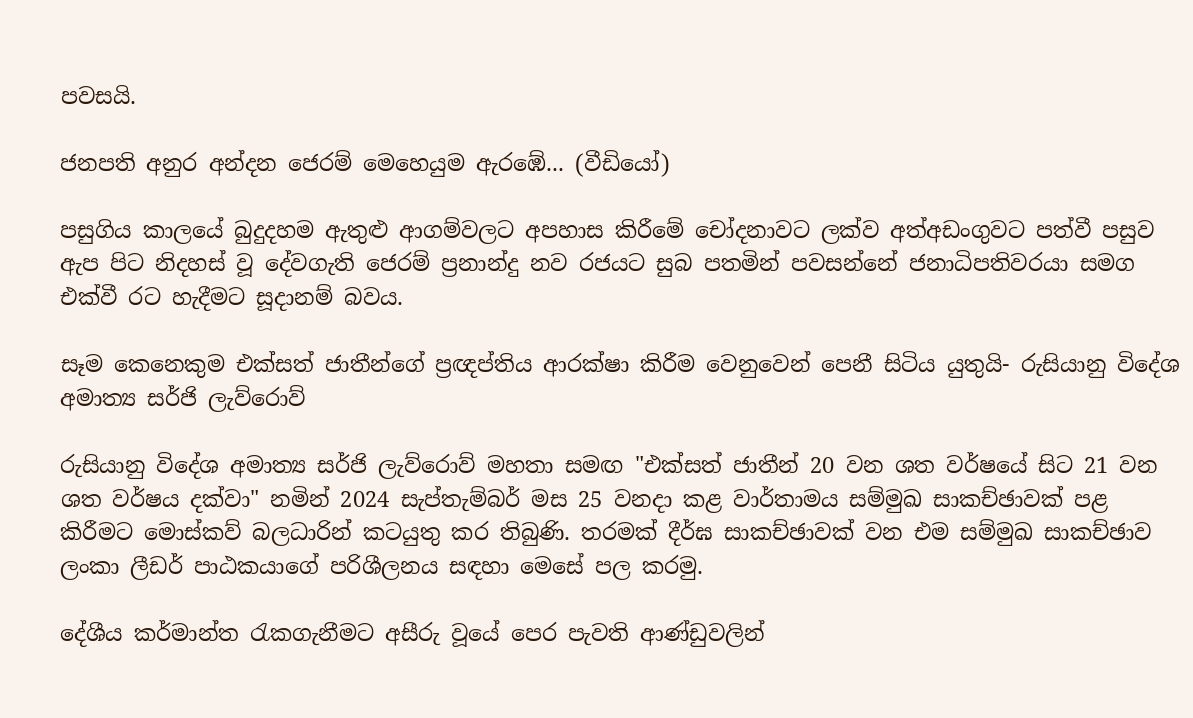පවසයි.

ජනපති අනුර අන්දන ජෙරම් මෙහෙයුම ඇරඹේ... (වීඩියෝ)

පසුගිය කාලයේ බුදුදහම ඇතුළු ආගම්වලට අපහාස කිරීමේ චෝදනාවට ලක්ව අත්අඩංගුවට පත්වී පසුව ඇප පිට නිදහස් වූ දේවගැති ජෙරම් ප්‍රනාන්දු නව රජයට සුබ පතමින් පවසන්නේ ජනාධිපතිවරයා සමග එක්වී රට හැදීමට සූදානම් බවය.

සෑම කෙනෙකුම එක්සත් ජාතීන්ගේ ප්‍රඥප්තිය ආරක්ෂා කිරීම වෙනුවෙන් පෙනී සිටිය යුතුයි- රුසියානු විදේශ අමාත්‍ය සර්ජි ලැව්රොව්

රුසියානු විදේශ අමාත්‍ය සර්ජි ලැව්රොව් මහතා සමඟ "එක්සත් ජාතීන් 20 වන ශත වර්ෂයේ සිට 21 වන ශත වර්ෂය දක්වා" නමින් 2024 සැප්තැම්බර් මස 25 වනදා කළ වාර්තාමය සම්මුඛ සාකච්ඡාවක් පළ කිරීමට මොස්කව් බලධාරින් කටයුතු කර තිබුණි. තරමක් දීර්ඝ සාකච්ඡාවක් වන එම සම්මුඛ සාකච්ඡාව ලංකා ලීඩර් පාඨකයාගේ පරිශීලනය සඳහා මෙසේ පල කරමු.

දේශීය කර්මාන්ත රැකගැනීමට අසීරු වූයේ පෙර පැවති ආණ්ඩුවලින්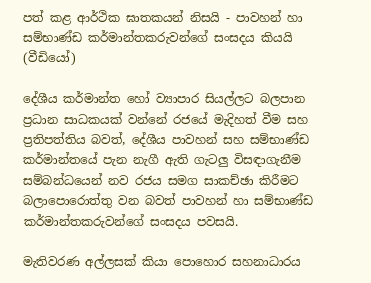පත් කළ ආර්ථික ඝාතකයන් නිසයි - පාවහන් හා සම්භාණ්ඩ කර්මාන්තකරුවන්ගේ සංසදය කියයි (වීඩියෝ)

දේශීය කර්මාන්ත හෝ ව්‍යාපාර සියල්ලට බලපාන ප්‍රධාන සාධකයක් වන්නේ රජයේ මැදිහත් වීම සහ ප්‍රතිපත්තිය බවත්, දේශීය පාවහන් සහ සම්භාණ්ඩ කර්මාන්තයේ පැන නැගී ඇති ගැටලු විසඳාගැනීම සම්බන්ධයෙන් නව රජය සමග සාකච්ඡා කිරීමට බලාපොරොත්තු වන බවත් පාවහන් හා සම්භාණ්ඩ කර්මාන්තකරුවන්ගේ සංසදය පවසයි.

මැතිවරණ අල්ලසක් කියා පොහොර සහනාධාරය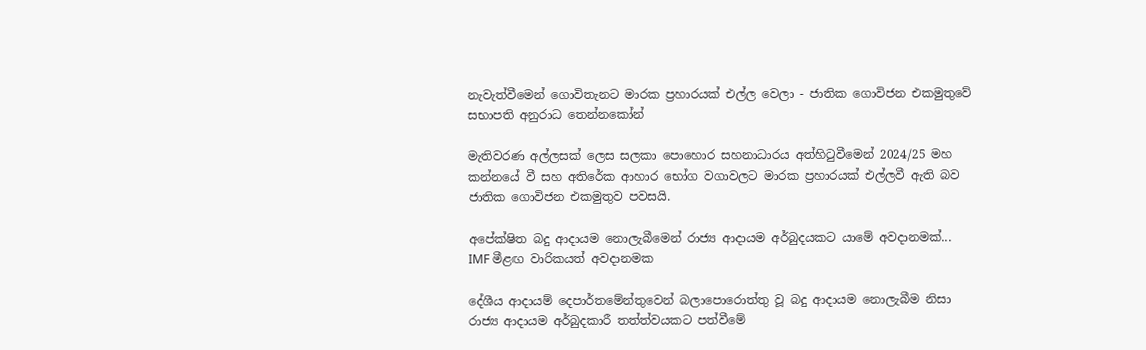නැවැත්වීමෙන් ගොවිතැනට මාරක ප්‍රහාරයක් එල්ල වෙලා - ජාතික ගොවිජන එකමුතුවේ සභාපති අනුරාධ තෙන්නකෝන්

මැතිවරණ අල්ලසක් ලෙස සලකා පොහොර සහනාධාරය අත්හිටුවීමෙන් 2024/25 මහ කන්නයේ වී සහ අතිරේක ආහාර භෝග වගාවලට මාරක ප්‍රහාරයක් එල්ලවී ඇති බව ජාතික ගොවිජන එකමුතුව පවසයි.

අපේක්ෂිත බදු ආදායම නොලැබීමෙන් රාජ්‍ය ආදායම අර්බුදයකට යාමේ අවදානමක්... IMF මීළඟ වාරිකයත් අවදානමක

දේශීය ආදායම් දෙපාර්තමේන්තුවෙන් බලාපොරොත්තු වූ බදු ආදායම නොලැබීම නිසා රාජ්‍ය ආදායම අර්බුදකාරී තත්ත්වයකට පත්වීමේ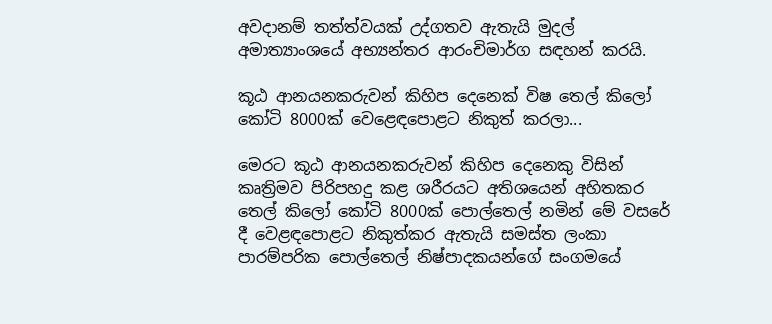අවදානම් තත්ත්වයක් උද්ගතව ඇතැයි මුදල් අමාත්‍යාංශයේ අභ්‍යන්තර ආරංචිමාර්ග සඳහන් කරයි.

කූඨ ආනයනකරුවන් කිහිප දෙනෙක් විෂ තෙල් කිලෝ කෝටි 8000ක් වෙළෙඳපොළට නිකුත් කරලා...

මෙරට කූඨ ආනයනකරුවන් කිහිප දෙනෙකු විසින් කෘත්‍රිමව පිරිපහදු කළ ශරීරයට අතිශයෙන් අහිතකර තෙල් කිලෝ කෝටි 8000ක් පොල්තෙල් නමින් මේ වසරේ දී වෙළඳපොළට නිකුත්කර ඇතැයි සමස්ත ලංකා පාරම්පරික පොල්තෙල් නිෂ්පාදකයන්ගේ සංගමයේ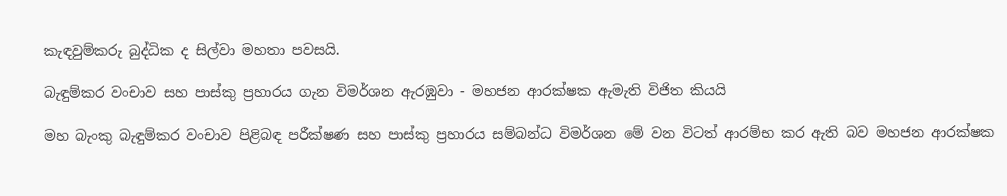කැඳවුම්කරු බුද්ධික ද සිල්වා මහතා පවසයි.

බැඳුම්කර වංචාව සහ පාස්කු ප්‍රහාරය ගැන විමර්ශන ඇරඹුවා - මහජන ආරක්ෂක ඇමැති විජිත කියයි

මහ බැංකු බැඳුම්කර වංචාව පිළිබඳ පරීක්ෂණ සහ පාස්කු ප්‍රහාරය සම්බන්ධ විමර්ශන මේ වන විටත් ආරම්භ කර ඇති බව මහජන ආරක්ෂක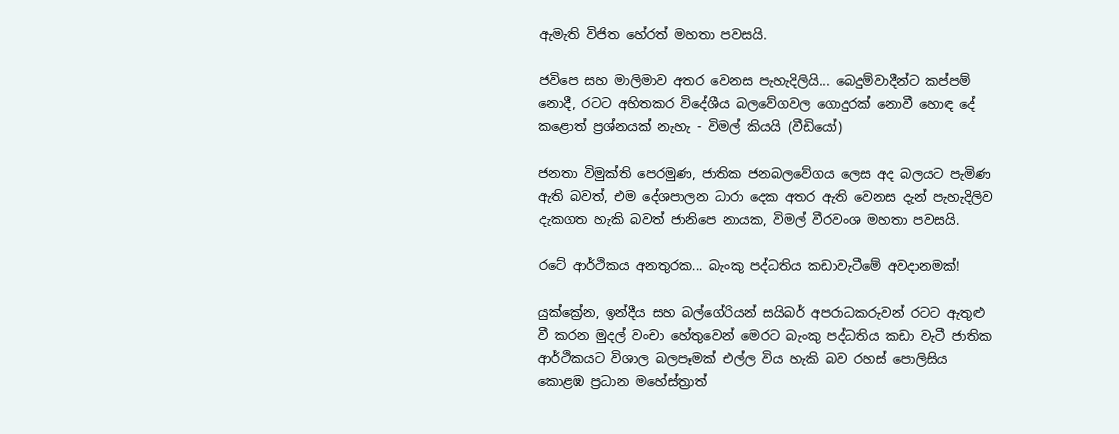ඇමැති විජිත හේරත් මහතා පවසයි.

ජවිපෙ සහ මාලිමාව අතර වෙනස පැහැදිලියි... බෙදුම්වාදීන්ට කප්පම් නොදී, රටට අහිතකර විදේශීය බලවේගවල ගොදුරක් නොවී හොඳ දේ කළොත් ප්‍රශ්නයක් නැහැ - විමල් කියයි (වීඩියෝ)

ජනතා විමුක්ති පෙරමුණ, ජාතික ජනබලවේගය ලෙස අද බලයට පැමිණ ඇති බවත්, එම දේශපාලන ධාරා දෙක අතර ඇති වෙනස දැන් පැහැදිලිව දැකගත හැකි බවත් ජානිපෙ නායක, විමල් වීරවංශ මහතා පවසයි.

රටේ ආර්ථිකය අනතුරක... බැංකු පද්ධතිය කඩාවැටීමේ අවදානමක්!

යුක්ක්‍රේන, ඉන්දීය සහ බල්ගේරියන් සයිබර් අපරාධකරුවන් රටට ඇතුළු වී කරන මුදල් වංචා හේතුවෙන් මෙරට බැංකු පද්ධතිය කඩා වැටී ජාතික ආර්ථිකයට විශාල බලපෑමක් එල්ල විය හැකි බව රහස් පොලිසිය කොළඹ ප්‍රධාන මහේස්ත්‍රාත්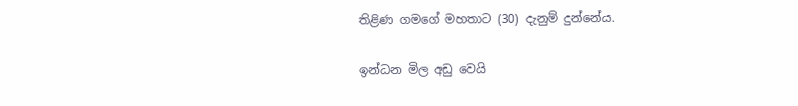තිළිණ ගමගේ මහතාට (30) දැනුම් දුන්නේය.

ඉන්ධන මිල අඩු වෙයි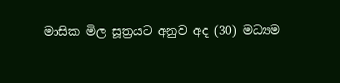මාසික මිල සූත්‍රයට අනුව අද (30) මධ්‍යම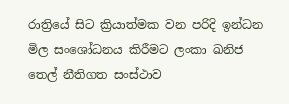රාත්‍රියේ සිට ක්‍රියාත්මක වන පරිදි ඉන්ධන මිල සංශෝධනය කිරීමට ලංකා ඛනිජ තෙල් නීතිගත සංස්ථාව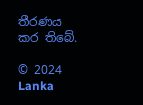තීරණය කර තිබේ.

© 2024 Lanka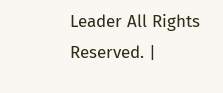Leader All Rights Reserved. |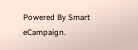Powered By Smart eCampaign.